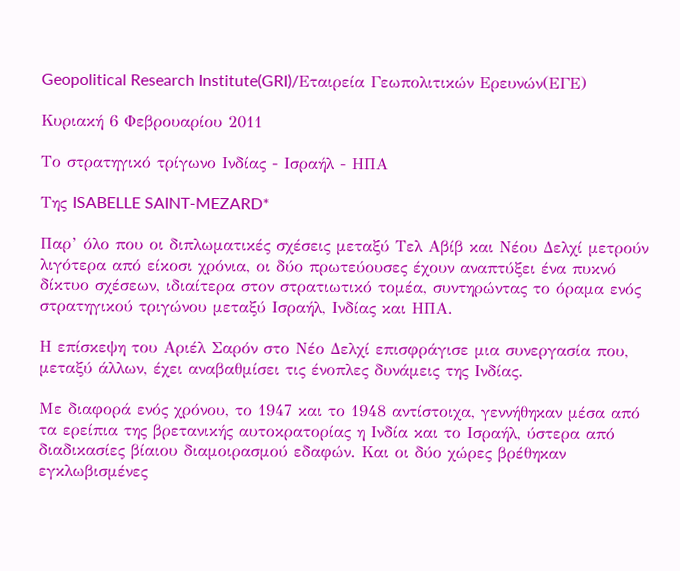Geopolitical Research Institute(GRI)/Εταιρεία Γεωπολιτικών Ερευνών(ΕΓΕ)

Κυριακή 6 Φεβρουαρίου 2011

Το στρατηγικό τρίγωνο Ινδίας - Ισραήλ - ΗΠΑ

Της ISABELLE SAINT-MEZARD*

Παρ’ όλο που οι διπλωματικές σχέσεις μεταξύ Τελ Αβίβ και Νέου Δελχί μετρούν λιγότερα από είκοσι χρόνια, οι δύο πρωτεύουσες έχουν αναπτύξει ένα πυκνό δίκτυο σχέσεων, ιδιαίτερα στον στρατιωτικό τομέα, συντηρώντας το όραμα ενός στρατηγικού τριγώνου μεταξύ Ισραήλ, Ινδίας και ΗΠΑ.

Η επίσκεψη του Αριέλ Σαρόν στο Νέο Δελχί επισφράγισε μια συνεργασία που, μεταξύ άλλων, έχει αναβαθμίσει τις ένοπλες δυνάμεις της Ινδίας.

Με διαφορά ενός χρόνου, το 1947 και το 1948 αντίστοιχα, γεννήθηκαν μέσα από τα ερείπια της βρετανικής αυτοκρατορίας η Ινδία και το Ισραήλ, ύστερα από διαδικασίες βίαιου διαμοιρασμού εδαφών. Και οι δύο χώρες βρέθηκαν εγκλωβισμένες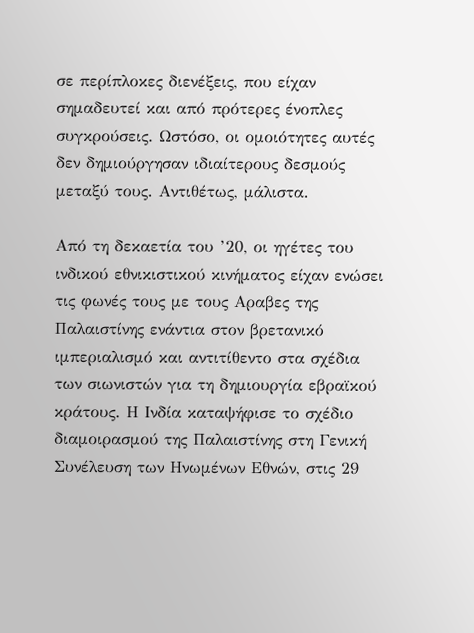σε περίπλοκες διενέξεις, που είχαν σημαδευτεί και από πρότερες ένοπλες συγκρούσεις. Ωστόσο, οι ομοιότητες αυτές δεν δημιούργησαν ιδιαίτερους δεσμούς μεταξύ τους. Αντιθέτως, μάλιστα.

Από τη δεκαετία του ’20, οι ηγέτες του ινδικού εθνικιστικού κινήματος είχαν ενώσει τις φωνές τους με τους Αραβες της Παλαιστίνης ενάντια στον βρετανικό ιμπεριαλισμό και αντιτίθεντο στα σχέδια των σιωνιστών για τη δημιουργία εβραϊκού κράτους. Η Ινδία καταψήφισε το σχέδιο διαμοιρασμού της Παλαιστίνης στη Γενική Συνέλευση των Ηνωμένων Εθνών, στις 29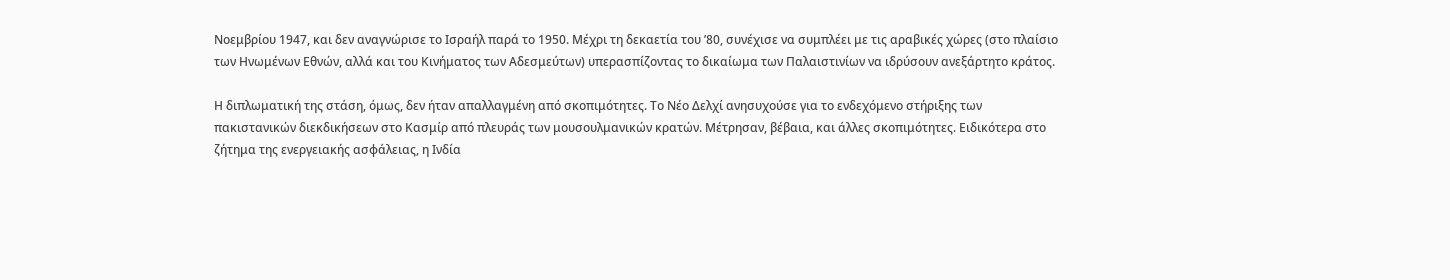Νοεμβρίου 1947, και δεν αναγνώρισε το Ισραήλ παρά το 1950. Μέχρι τη δεκαετία του ’80, συνέχισε να συμπλέει με τις αραβικές χώρες (στο πλαίσιο των Ηνωμένων Εθνών, αλλά και του Κινήματος των Αδεσμεύτων) υπερασπίζοντας το δικαίωμα των Παλαιστινίων να ιδρύσουν ανεξάρτητο κράτος.

Η διπλωματική της στάση, όμως, δεν ήταν απαλλαγμένη από σκοπιμότητες. Το Νέο Δελχί ανησυχούσε για το ενδεχόμενο στήριξης των πακιστανικών διεκδικήσεων στο Κασμίρ από πλευράς των μουσουλμανικών κρατών. Μέτρησαν, βέβαια, και άλλες σκοπιμότητες. Ειδικότερα στο ζήτημα της ενεργειακής ασφάλειας, η Ινδία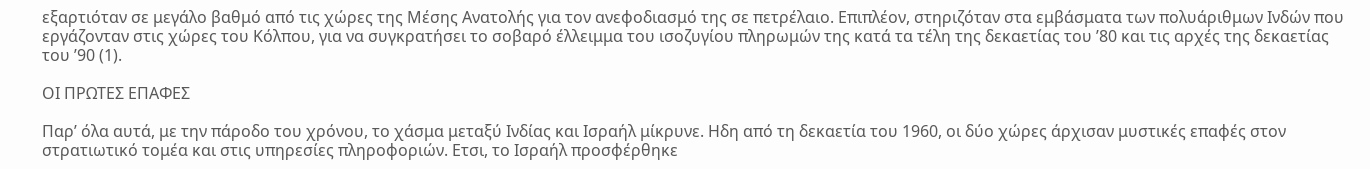εξαρτιόταν σε μεγάλο βαθμό από τις χώρες της Μέσης Ανατολής για τον ανεφοδιασμό της σε πετρέλαιο. Επιπλέον, στηριζόταν στα εμβάσματα των πολυάριθμων Ινδών που εργάζονταν στις χώρες του Κόλπου, για να συγκρατήσει το σοβαρό έλλειμμα του ισοζυγίου πληρωμών της κατά τα τέλη της δεκαετίας του ’80 και τις αρχές της δεκαετίας του ’90 (1).

ΟΙ ΠΡΩΤΕΣ ΕΠΑΦΕΣ

Παρ’ όλα αυτά, με την πάροδο του χρόνου, το χάσμα μεταξύ Ινδίας και Ισραήλ μίκρυνε. Ηδη από τη δεκαετία του 1960, οι δύο χώρες άρχισαν μυστικές επαφές στον στρατιωτικό τομέα και στις υπηρεσίες πληροφοριών. Ετσι, το Ισραήλ προσφέρθηκε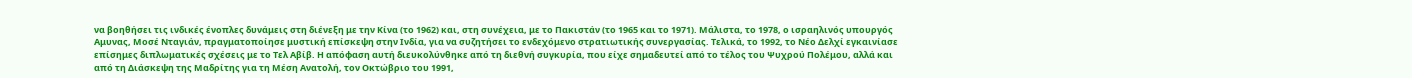να βοηθήσει τις ινδικές ένοπλες δυνάμεις στη διένεξη με την Κίνα (το 1962) και, στη συνέχεια, με το Πακιστάν (το 1965 και το 1971). Μάλιστα, το 1978, ο ισραηλινός υπουργός Αμυνας, Μοσέ Νταγιάν, πραγματοποίησε μυστική επίσκεψη στην Ινδία, για να συζητήσει το ενδεχόμενο στρατιωτικής συνεργασίας. Τελικά, το 1992, το Νέο Δελχί εγκαινίασε επίσημες διπλωματικές σχέσεις με το Τελ Αβίβ. Η απόφαση αυτή διευκολύνθηκε από τη διεθνή συγκυρία, που είχε σημαδευτεί από το τέλος του Ψυχρού Πολέμου, αλλά και από τη Διάσκεψη της Μαδρίτης για τη Μέση Ανατολή, τον Οκτώβριο του 1991,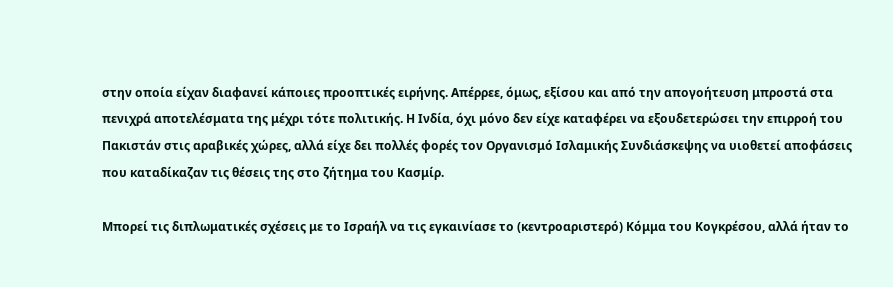στην οποία είχαν διαφανεί κάποιες προοπτικές ειρήνης. Απέρρεε, όμως, εξίσου και από την απογοήτευση μπροστά στα πενιχρά αποτελέσματα της μέχρι τότε πολιτικής. Η Ινδία, όχι μόνο δεν είχε καταφέρει να εξουδετερώσει την επιρροή του Πακιστάν στις αραβικές χώρες, αλλά είχε δει πολλές φορές τον Οργανισμό Ισλαμικής Συνδιάσκεψης να υιοθετεί αποφάσεις που καταδίκαζαν τις θέσεις της στο ζήτημα του Κασμίρ.

Μπορεί τις διπλωματικές σχέσεις με το Ισραήλ να τις εγκαινίασε το (κεντροαριστερό) Κόμμα του Κογκρέσου, αλλά ήταν το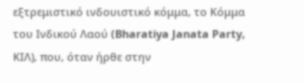εξτρεμιστικό ινδουιστικό κόμμα, το Κόμμα του Ινδικού Λαού (Bharatiya Janata Party, ΚΙΛ), που, όταν ήρθε στην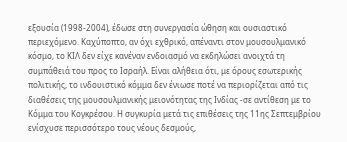εξουσία (1998-2004), έδωσε στη συνεργασία ώθηση και ουσιαστικό περιεχόμενο. Καχύποπτο, αν όχι εχθρικό, απέναντι στον μουσουλμανικό κόσμο, το ΚΙΛ δεν είχε κανέναν ενδοιασμό να εκδηλώσει ανοιχτά τη συμπάθειά του προς το Ισραήλ. Είναι αλήθεια ότι, με όρους εσωτερικής πολιτικής, το ινδουιστικό κόμμα δεν ένιωσε ποτέ να περιορίζεται από τις διαθέσεις της μουσουλμανικής μειονότητας της Ινδίας -σε αντίθεση με το Κόμμα του Κογκρέσου. Η συγκυρία μετά τις επιθέσεις της 11ης Σεπτεμβρίου ενίσχυσε περισσότερο τους νέους δεσμούς,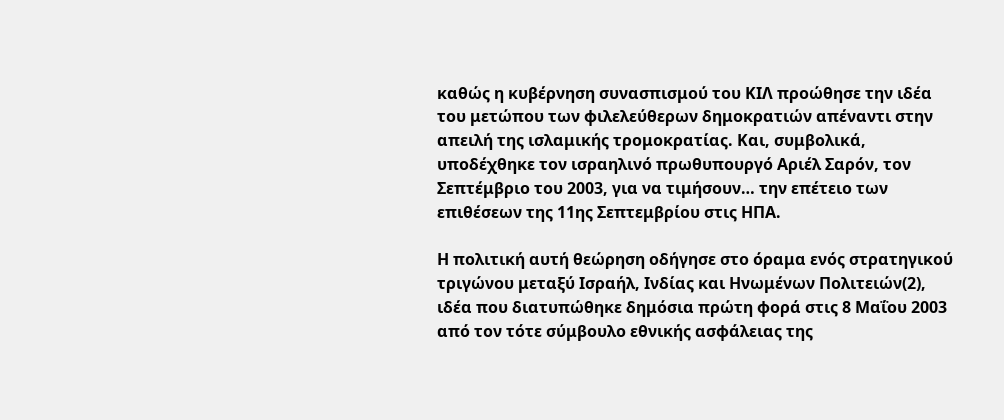καθώς η κυβέρνηση συνασπισμού του ΚΙΛ προώθησε την ιδέα του μετώπου των φιλελεύθερων δημοκρατιών απέναντι στην απειλή της ισλαμικής τρομοκρατίας. Και, συμβολικά, υποδέχθηκε τον ισραηλινό πρωθυπουργό Αριέλ Σαρόν, τον Σεπτέμβριο του 2003, για να τιμήσουν… την επέτειο των επιθέσεων της 11ης Σεπτεμβρίου στις ΗΠΑ.

Η πολιτική αυτή θεώρηση οδήγησε στο όραμα ενός στρατηγικού τριγώνου μεταξύ Ισραήλ, Ινδίας και Ηνωμένων Πολιτειών(2), ιδέα που διατυπώθηκε δημόσια πρώτη φορά στις 8 Μαΐου 2003 από τον τότε σύμβουλο εθνικής ασφάλειας της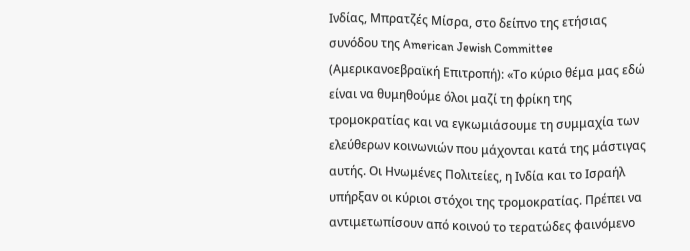Ινδίας, Μπρατζές Μίσρα, στο δείπνο της ετήσιας συνόδου της American Jewish Committee (Αμερικανοεβραϊκή Επιτροπή): «Το κύριο θέμα μας εδώ είναι να θυμηθούμε όλοι μαζί τη φρίκη της τρομοκρατίας και να εγκωμιάσουμε τη συμμαχία των ελεύθερων κοινωνιών που μάχονται κατά της μάστιγας αυτής. Οι Ηνωμένες Πολιτείες, η Ινδία και το Ισραήλ υπήρξαν οι κύριοι στόχοι της τρομοκρατίας. Πρέπει να αντιμετωπίσουν από κοινού το τερατώδες φαινόμενο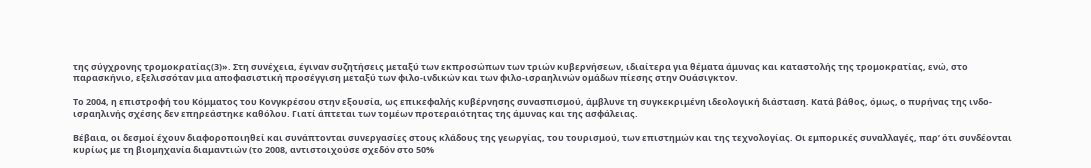της σύγχρονης τρομοκρατίας(3)». Στη συνέχεια, έγιναν συζητήσεις μεταξύ των εκπροσώπων των τριών κυβερνήσεων, ιδιαίτερα για θέματα άμυνας και καταστολής της τρομοκρατίας, ενώ, στο παρασκήνιο, εξελισσόταν μια αποφασιστική προσέγγιση μεταξύ των φιλο-ινδικών και των φιλο-ισραηλινών ομάδων πίεσης στην Ουάσιγκτον.

Το 2004, η επιστροφή του Κόμματος του Κονγκρέσου στην εξουσία, ως επικεφαλής κυβέρνησης συνασπισμού, άμβλυνε τη συγκεκριμένη ιδεολογική διάσταση. Κατά βάθος, όμως, ο πυρήνας της ινδο-ισραηλινής σχέσης δεν επηρεάστηκε καθόλου. Γιατί άπτεται των τομέων προτεραιότητας της άμυνας και της ασφάλειας.

Βέβαια, οι δεσμοί έχουν διαφοροποιηθεί και συνάπτονται συνεργασίες στους κλάδους της γεωργίας, του τουρισμού, των επιστημών και της τεχνολογίας. Οι εμπορικές συναλλαγές, παρ’ ότι συνδέονται κυρίως με τη βιομηχανία διαμαντιών (το 2008, αντιστοιχούσε σχεδόν στο 50%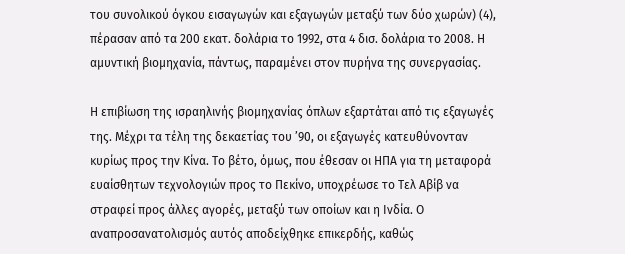του συνολικού όγκου εισαγωγών και εξαγωγών μεταξύ των δύο χωρών) (4), πέρασαν από τα 200 εκατ. δολάρια το 1992, στα 4 δισ. δολάρια το 2008. Η αμυντική βιομηχανία, πάντως, παραμένει στον πυρήνα της συνεργασίας.

Η επιβίωση της ισραηλινής βιομηχανίας όπλων εξαρτάται από τις εξαγωγές της. Μέχρι τα τέλη της δεκαετίας του ’90, οι εξαγωγές κατευθύνονταν κυρίως προς την Κίνα. Το βέτο, όμως, που έθεσαν οι ΗΠΑ για τη μεταφορά ευαίσθητων τεχνολογιών προς το Πεκίνο, υποχρέωσε το Τελ Αβίβ να στραφεί προς άλλες αγορές, μεταξύ των οποίων και η Ινδία. Ο αναπροσανατολισμός αυτός αποδείχθηκε επικερδής, καθώς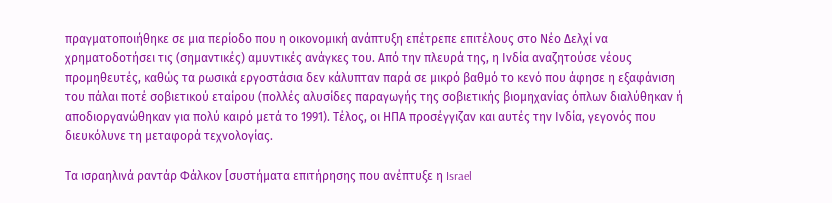πραγματοποιήθηκε σε μια περίοδο που η οικονομική ανάπτυξη επέτρεπε επιτέλους στο Νέο Δελχί να χρηματοδοτήσει τις (σημαντικές) αμυντικές ανάγκες του. Από την πλευρά της, η Ινδία αναζητούσε νέους προμηθευτές, καθώς τα ρωσικά εργοστάσια δεν κάλυπταν παρά σε μικρό βαθμό το κενό που άφησε η εξαφάνιση του πάλαι ποτέ σοβιετικού εταίρου (πολλές αλυσίδες παραγωγής της σοβιετικής βιομηχανίας όπλων διαλύθηκαν ή αποδιοργανώθηκαν για πολύ καιρό μετά το 1991). Τέλος, οι ΗΠΑ προσέγγιζαν και αυτές την Ινδία, γεγονός που διευκόλυνε τη μεταφορά τεχνολογίας.

Τα ισραηλινά ραντάρ Φάλκον [συστήματα επιτήρησης που ανέπτυξε η Israel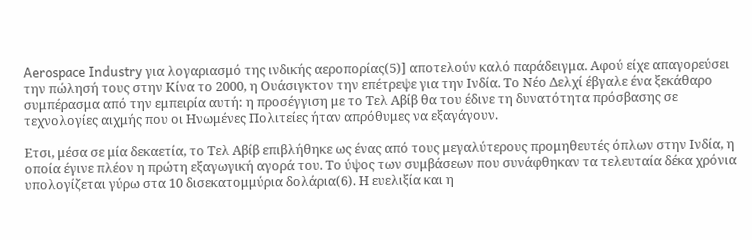Aerospace Industry για λογαριασμό της ινδικής αεροπορίας(5)] αποτελούν καλό παράδειγμα. Αφού είχε απαγορεύσει την πώλησή τους στην Κίνα το 2000, η Ουάσιγκτον την επέτρεψε για την Ινδία. Το Νέο Δελχί έβγαλε ένα ξεκάθαρο συμπέρασμα από την εμπειρία αυτή: η προσέγγιση με το Τελ Αβίβ θα του έδινε τη δυνατότητα πρόσβασης σε τεχνολογίες αιχμής που οι Ηνωμένες Πολιτείες ήταν απρόθυμες να εξαγάγουν.

Ετσι, μέσα σε μία δεκαετία, το Τελ Αβίβ επιβλήθηκε ως ένας από τους μεγαλύτερους προμηθευτές όπλων στην Ινδία, η οποία έγινε πλέον η πρώτη εξαγωγική αγορά του. Το ύψος των συμβάσεων που συνάφθηκαν τα τελευταία δέκα χρόνια υπολογίζεται γύρω στα 10 δισεκατομμύρια δολάρια(6). Η ευελιξία και η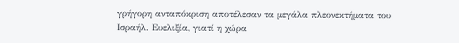γρήγορη ανταπόκριση αποτέλεσαν τα μεγάλα πλεονεκτήματα του Ισραήλ. Ευελιξία, γιατί η χώρα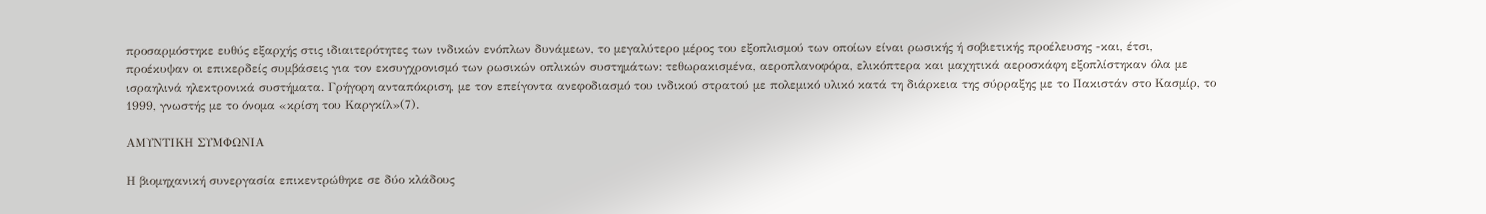προσαρμόστηκε ευθύς εξαρχής στις ιδιαιτερότητες των ινδικών ενόπλων δυνάμεων, το μεγαλύτερο μέρος του εξοπλισμού των οποίων είναι ρωσικής ή σοβιετικής προέλευσης -και, έτσι, προέκυψαν οι επικερδείς συμβάσεις για τον εκσυγχρονισμό των ρωσικών οπλικών συστημάτων: τεθωρακισμένα, αεροπλανοφόρα, ελικόπτερα και μαχητικά αεροσκάφη εξοπλίστηκαν όλα με ισραηλινά ηλεκτρονικά συστήματα. Γρήγορη ανταπόκριση, με τον επείγοντα ανεφοδιασμό του ινδικού στρατού με πολεμικό υλικό κατά τη διάρκεια της σύρραξης με το Πακιστάν στο Κασμίρ, το 1999, γνωστής με το όνομα «κρίση του Καργκίλ»(7).

ΑΜΥΝΤΙΚΗ ΣΥΜΦΩΝΙΑ

Η βιομηχανική συνεργασία επικεντρώθηκε σε δύο κλάδους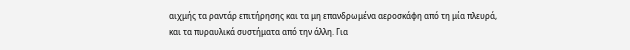αιχμής τα ραντάρ επιτήρησης και τα μη επανδρωμένα αεροσκάφη από τη μία πλευρά, και τα πυραυλικά συστήματα από την άλλη. Για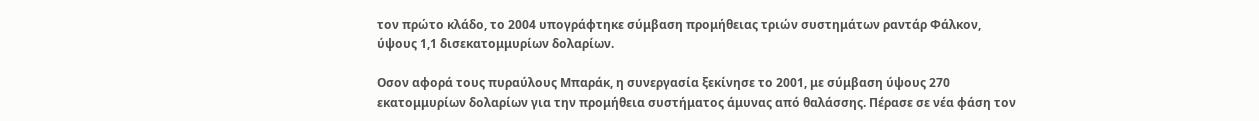τον πρώτο κλάδο, το 2004 υπογράφτηκε σύμβαση προμήθειας τριών συστημάτων ραντάρ Φάλκον, ύψους 1,1 δισεκατομμυρίων δολαρίων.

Οσον αφορά τους πυραύλους Μπαράκ, η συνεργασία ξεκίνησε το 2001, με σύμβαση ύψους 270 εκατομμυρίων δολαρίων για την προμήθεια συστήματος άμυνας από θαλάσσης. Πέρασε σε νέα φάση τον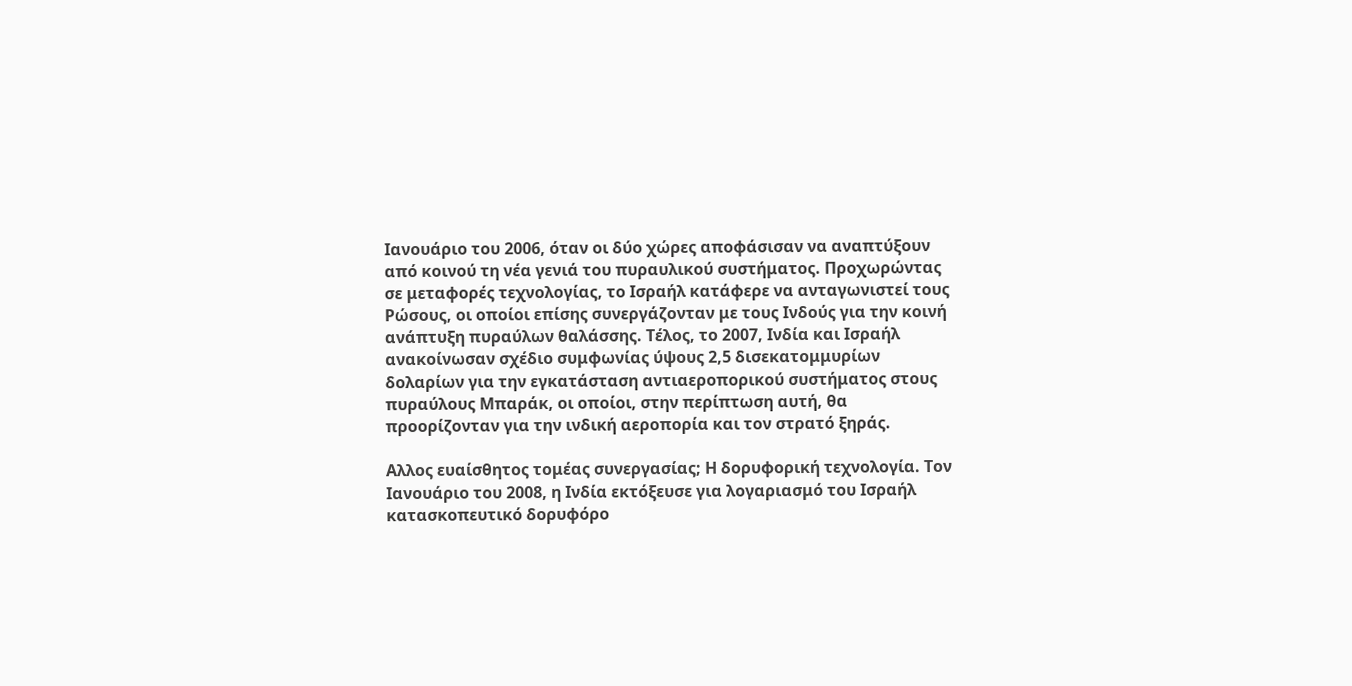Ιανουάριο του 2006, όταν οι δύο χώρες αποφάσισαν να αναπτύξουν από κοινού τη νέα γενιά του πυραυλικού συστήματος. Προχωρώντας σε μεταφορές τεχνολογίας, το Ισραήλ κατάφερε να ανταγωνιστεί τους Ρώσους, οι οποίοι επίσης συνεργάζονταν με τους Ινδούς για την κοινή ανάπτυξη πυραύλων θαλάσσης. Τέλος, το 2007, Ινδία και Ισραήλ ανακοίνωσαν σχέδιο συμφωνίας ύψους 2,5 δισεκατομμυρίων δολαρίων για την εγκατάσταση αντιαεροπορικού συστήματος στους πυραύλους Μπαράκ, οι οποίοι, στην περίπτωση αυτή, θα προορίζονταν για την ινδική αεροπορία και τον στρατό ξηράς.

Αλλος ευαίσθητος τομέας συνεργασίας; Η δορυφορική τεχνολογία. Τον Ιανουάριο του 2008, η Ινδία εκτόξευσε για λογαριασμό του Ισραήλ κατασκοπευτικό δορυφόρο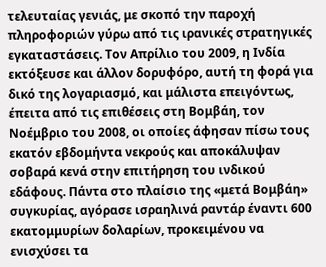τελευταίας γενιάς, με σκοπό την παροχή πληροφοριών γύρω από τις ιρανικές στρατηγικές εγκαταστάσεις. Τον Απρίλιο του 2009, η Ινδία εκτόξευσε και άλλον δορυφόρο, αυτή τη φορά για δικό της λογαριασμό, και μάλιστα επειγόντως, έπειτα από τις επιθέσεις στη Βομβάη, τον Νοέμβριο του 2008, οι οποίες άφησαν πίσω τους εκατόν εβδομήντα νεκρούς και αποκάλυψαν σοβαρά κενά στην επιτήρηση του ινδικού εδάφους. Πάντα στο πλαίσιο της «μετά Βομβάη» συγκυρίας, αγόρασε ισραηλινά ραντάρ έναντι 600 εκατομμυρίων δολαρίων, προκειμένου να ενισχύσει τα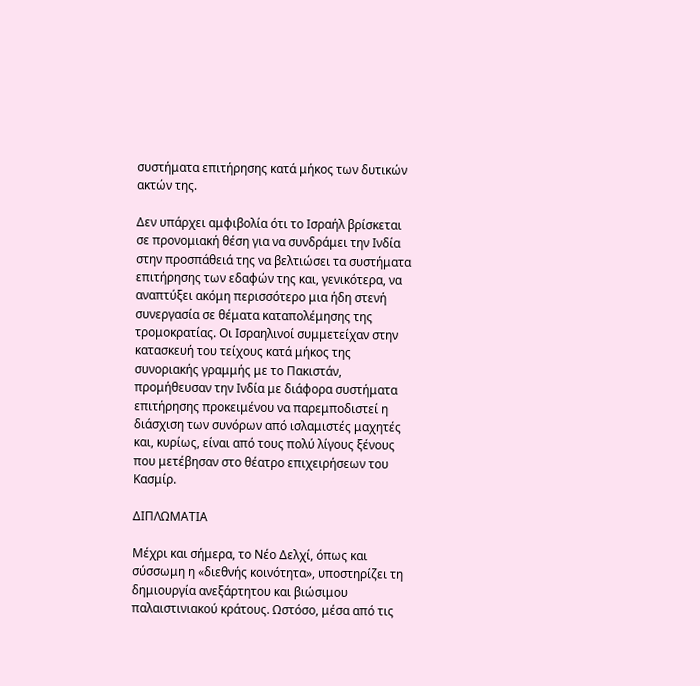συστήματα επιτήρησης κατά μήκος των δυτικών ακτών της.

Δεν υπάρχει αμφιβολία ότι το Ισραήλ βρίσκεται σε προνομιακή θέση για να συνδράμει την Ινδία στην προσπάθειά της να βελτιώσει τα συστήματα επιτήρησης των εδαφών της και, γενικότερα, να αναπτύξει ακόμη περισσότερο μια ήδη στενή συνεργασία σε θέματα καταπολέμησης της τρομοκρατίας. Οι Ισραηλινοί συμμετείχαν στην κατασκευή του τείχους κατά μήκος της συνοριακής γραμμής με το Πακιστάν, προμήθευσαν την Ινδία με διάφορα συστήματα επιτήρησης προκειμένου να παρεμποδιστεί η διάσχιση των συνόρων από ισλαμιστές μαχητές και, κυρίως, είναι από τους πολύ λίγους ξένους που μετέβησαν στο θέατρο επιχειρήσεων του Κασμίρ.

ΔΙΠΛΩΜΑΤΙΑ

Μέχρι και σήμερα, το Νέο Δελχί, όπως και σύσσωμη η «διεθνής κοινότητα», υποστηρίζει τη δημιουργία ανεξάρτητου και βιώσιμου παλαιστινιακού κράτους. Ωστόσο, μέσα από τις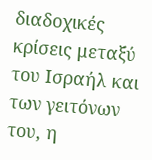διαδοχικές κρίσεις μεταξύ του Ισραήλ και των γειτόνων του, η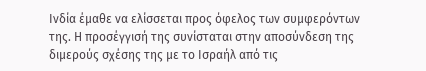Ινδία έμαθε να ελίσσεται προς όφελος των συμφερόντων της. Η προσέγγισή της συνίσταται στην αποσύνδεση της διμερούς σχέσης της με το Ισραήλ από τις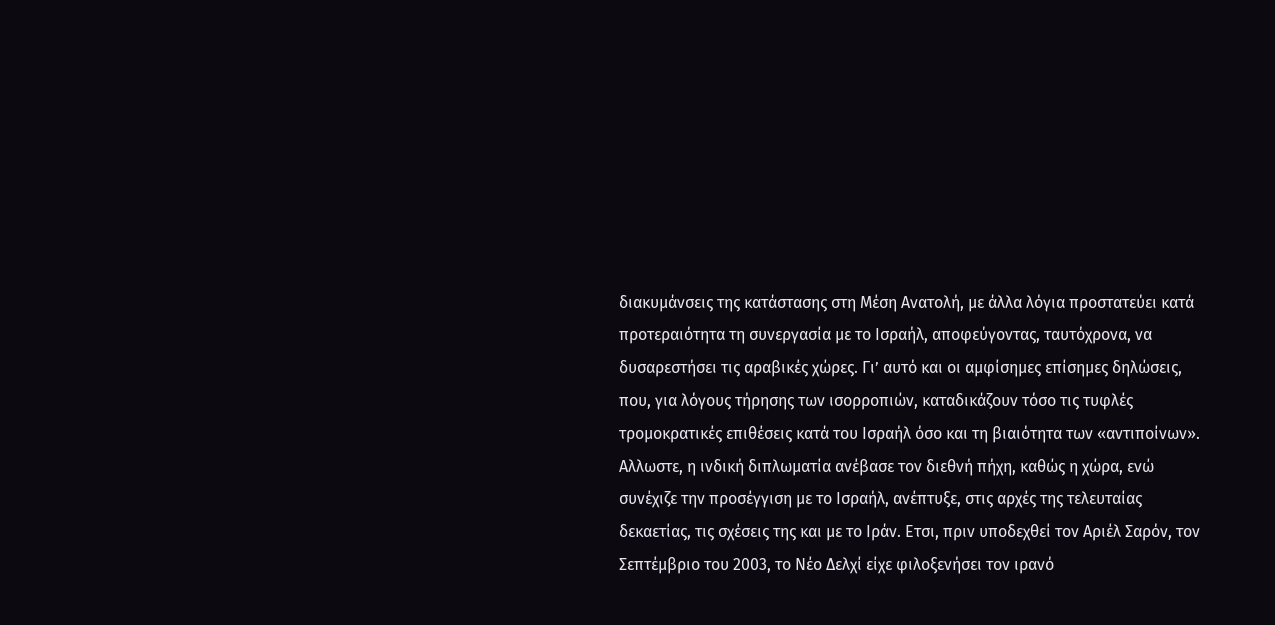διακυμάνσεις της κατάστασης στη Μέση Ανατολή, με άλλα λόγια προστατεύει κατά προτεραιότητα τη συνεργασία με το Ισραήλ, αποφεύγοντας, ταυτόχρονα, να δυσαρεστήσει τις αραβικές χώρες. Γι’ αυτό και οι αμφίσημες επίσημες δηλώσεις, που, για λόγους τήρησης των ισορροπιών, καταδικάζουν τόσο τις τυφλές τρομοκρατικές επιθέσεις κατά του Ισραήλ όσο και τη βιαιότητα των «αντιποίνων». Αλλωστε, η ινδική διπλωματία ανέβασε τον διεθνή πήχη, καθώς η χώρα, ενώ συνέχιζε την προσέγγιση με το Ισραήλ, ανέπτυξε, στις αρχές της τελευταίας δεκαετίας, τις σχέσεις της και με το Ιράν. Ετσι, πριν υποδεχθεί τον Αριέλ Σαρόν, τον Σεπτέμβριο του 2003, το Νέο Δελχί είχε φιλοξενήσει τον ιρανό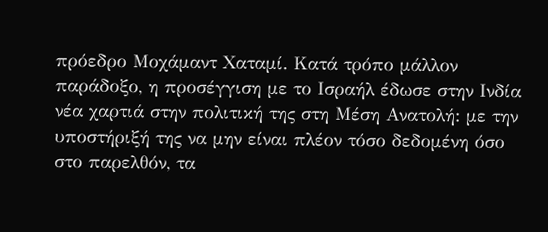πρόεδρο Μοχάμαντ Χαταμί. Κατά τρόπο μάλλον παράδοξο, η προσέγγιση με το Ισραήλ έδωσε στην Ινδία νέα χαρτιά στην πολιτική της στη Μέση Ανατολή: με την υποστήριξή της να μην είναι πλέον τόσο δεδομένη όσο στο παρελθόν, τα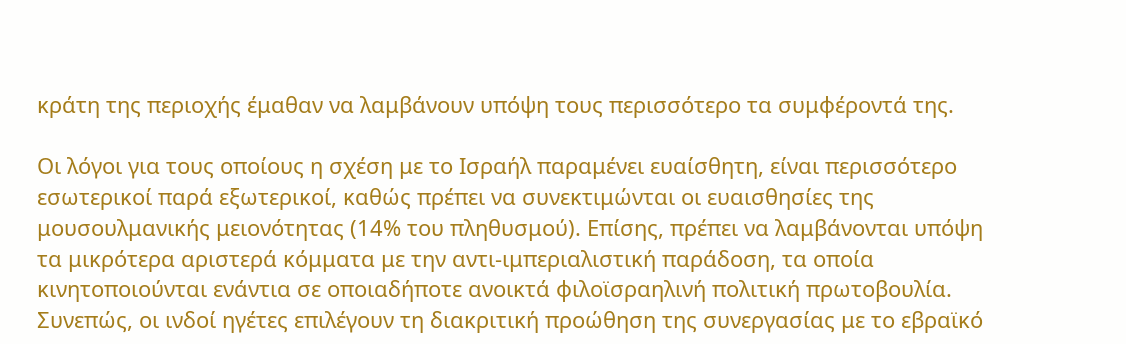κράτη της περιοχής έμαθαν να λαμβάνουν υπόψη τους περισσότερο τα συμφέροντά της.

Οι λόγοι για τους οποίους η σχέση με το Ισραήλ παραμένει ευαίσθητη, είναι περισσότερο εσωτερικοί παρά εξωτερικοί, καθώς πρέπει να συνεκτιμώνται οι ευαισθησίες της μουσουλμανικής μειονότητας (14% του πληθυσμού). Επίσης, πρέπει να λαμβάνονται υπόψη τα μικρότερα αριστερά κόμματα με την αντι-ιμπεριαλιστική παράδοση, τα οποία κινητοποιούνται ενάντια σε οποιαδήποτε ανοικτά φιλοϊσραηλινή πολιτική πρωτοβουλία. Συνεπώς, οι ινδοί ηγέτες επιλέγουν τη διακριτική προώθηση της συνεργασίας με το εβραϊκό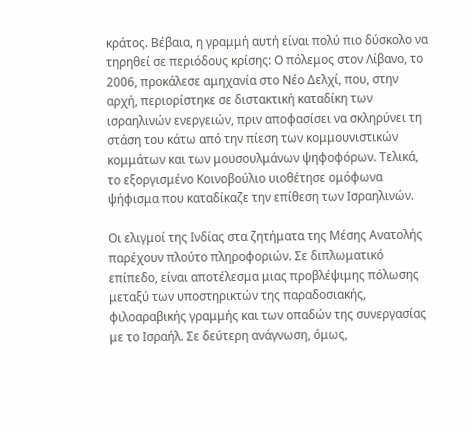κράτος. Βέβαια, η γραμμή αυτή είναι πολύ πιο δύσκολο να τηρηθεί σε περιόδους κρίσης: Ο πόλεμος στον Λίβανο, το 2006, προκάλεσε αμηχανία στο Νέο Δελχί, που, στην αρχή, περιορίστηκε σε διστακτική καταδίκη των ισραηλινών ενεργειών, πριν αποφασίσει να σκληρύνει τη στάση του κάτω από την πίεση των κομμουνιστικών κομμάτων και των μουσουλμάνων ψηφοφόρων. Τελικά, το εξοργισμένο Κοινοβούλιο υιοθέτησε ομόφωνα ψήφισμα που καταδίκαζε την επίθεση των Ισραηλινών.

Οι ελιγμοί της Ινδίας στα ζητήματα της Μέσης Ανατολής παρέχουν πλούτο πληροφοριών. Σε διπλωματικό επίπεδο, είναι αποτέλεσμα μιας προβλέψιμης πόλωσης μεταξύ των υποστηρικτών της παραδοσιακής, φιλοαραβικής γραμμής και των οπαδών της συνεργασίας με το Ισραήλ. Σε δεύτερη ανάγνωση, όμως,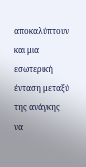αποκαλύπτουν και μια εσωτερική ένταση μεταξύ της ανάγκης να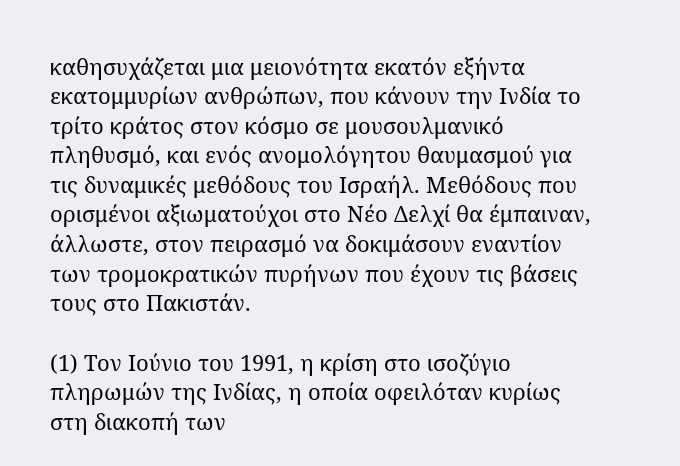καθησυχάζεται μια μειονότητα εκατόν εξήντα εκατομμυρίων ανθρώπων, που κάνουν την Ινδία το τρίτο κράτος στον κόσμο σε μουσουλμανικό πληθυσμό, και ενός ανομολόγητου θαυμασμού για τις δυναμικές μεθόδους του Ισραήλ. Μεθόδους που ορισμένοι αξιωματούχοι στο Νέο Δελχί θα έμπαιναν, άλλωστε, στον πειρασμό να δοκιμάσουν εναντίον των τρομοκρατικών πυρήνων που έχουν τις βάσεις τους στο Πακιστάν.

(1) Τον Ιούνιο του 1991, η κρίση στο ισοζύγιο πληρωμών της Ινδίας, η οποία οφειλόταν κυρίως στη διακοπή των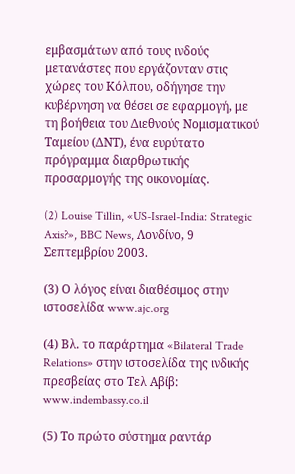εμβασμάτων από τους ινδούς μετανάστες που εργάζονταν στις χώρες του Κόλπου, οδήγησε την κυβέρνηση να θέσει σε εφαρμογή, με τη βοήθεια του Διεθνούς Νομισματικού Ταμείου (ΔΝΤ), ένα ευρύτατο πρόγραμμα διαρθρωτικής προσαρμογής της οικονομίας.

(2) Louise Tillin, «US-Israel-India: Strategic Axis?», BBC News, Λονδίνο, 9 Σεπτεμβρίου 2003.

(3) Ο λόγος είναι διαθέσιμος στην ιστοσελίδα www.ajc.org

(4) Βλ. το παράρτημα «Bilateral Trade Relations» στην ιστοσελίδα της ινδικής πρεσβείας στο Τελ Αβίβ: www.indembassy.co.il

(5) Το πρώτο σύστημα ραντάρ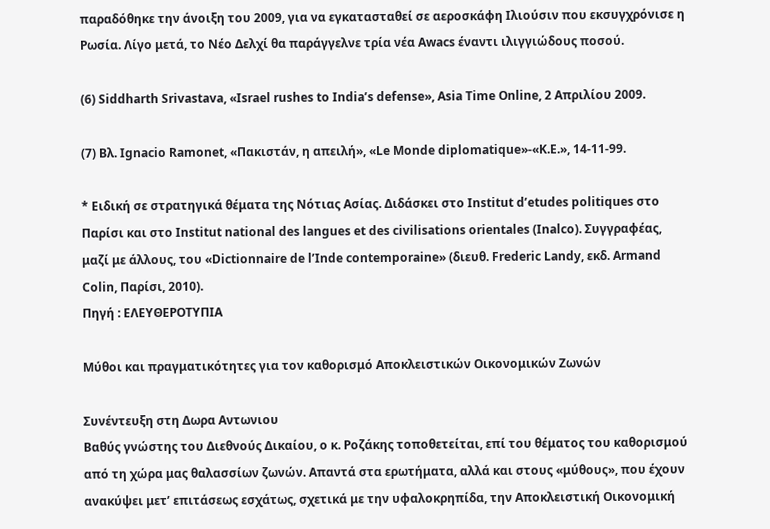παραδόθηκε την άνοιξη του 2009, για να εγκατασταθεί σε αεροσκάφη Ιλιούσιν που εκσυγχρόνισε η Ρωσία. Λίγο μετά, το Νέο Δελχί θα παράγγελνε τρία νέα Awacs έναντι ιλιγγιώδους ποσού.

(6) Siddharth Srivastava, «Israel rushes to India’s defense», Asia Time Online, 2 Απριλίου 2009.

(7) Βλ. Ignacio Ramonet, «Πακιστάν, η απειλή», «Le Monde diplomatique»-«Κ.Ε.», 14-11-99.

* Ειδική σε στρατηγικά θέματα της Νότιας Ασίας. Διδάσκει στο Institut d’etudes politiques στο Παρίσι και στο Institut national des langues et des civilisations orientales (Inalco). Συγγραφέας, μαζί με άλλους, του «Dictionnaire de l’Inde contemporaine» (διευθ. Frederic Landy, εκδ. Armand Colin, Παρίσι, 2010).
Πηγή : ΕΛΕΥΘΕΡΟΤΥΠΙΑ

Μύθοι και πραγματικότητες για τον καθορισμό Αποκλειστικών Οικονομικών Ζωνών

Συνέντευξη στη Δωρα Aντωνιου
Βαθύς γνώστης του Διεθνούς Δικαίου, ο κ. Ροζάκης τοποθετείται, επί του θέματος του καθορισμού από τη χώρα μας θαλασσίων ζωνών. Απαντά στα ερωτήματα, αλλά και στους «μύθους», που έχουν ανακύψει μετ’ επιτάσεως εσχάτως, σχετικά με την υφαλοκρηπίδα, την Αποκλειστική Οικονομική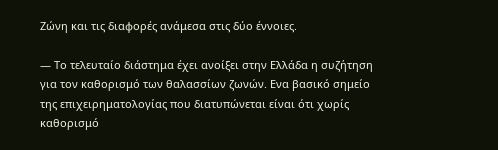Ζώνη και τις διαφορές ανάμεσα στις δύο έννοιες.

— Το τελευταίο διάστημα έχει ανοίξει στην Ελλάδα η συζήτηση για τον καθορισμό των θαλασσίων ζωνών. Ενα βασικό σημείο της επιχειρηματολογίας που διατυπώνεται είναι ότι χωρίς καθορισμό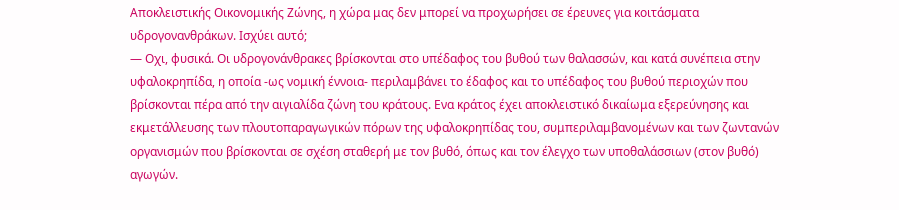Αποκλειστικής Οικονομικής Ζώνης, η χώρα μας δεν μπορεί να προχωρήσει σε έρευνες για κοιτάσματα υδρογονανθράκων. Ισχύει αυτό;
— Οχι, φυσικά. Οι υδρογονάνθρακες βρίσκονται στο υπέδαφος του βυθού των θαλασσών, και κατά συνέπεια στην υφαλοκρηπίδα, η οποία -ως νομική έννοια- περιλαμβάνει το έδαφος και το υπέδαφος του βυθού περιοχών που βρίσκονται πέρα από την αιγιαλίδα ζώνη του κράτους. Ενα κράτος έχει αποκλειστικό δικαίωμα εξερεύνησης και εκμετάλλευσης των πλουτοπαραγωγικών πόρων της υφαλοκρηπίδας του, συμπεριλαμβανομένων και των ζωντανών οργανισμών που βρίσκονται σε σχέση σταθερή με τον βυθό, όπως και τον έλεγχο των υποθαλάσσιων (στον βυθό) αγωγών.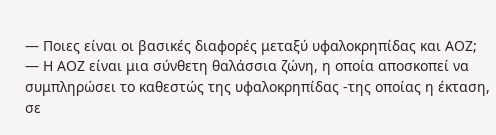— Ποιες είναι οι βασικές διαφορές μεταξύ υφαλοκρηπίδας και ΑΟΖ;
— Η ΑΟΖ είναι μια σύνθετη θαλάσσια ζώνη, η οποία αποσκοπεί να συμπληρώσει το καθεστώς της υφαλοκρηπίδας -της οποίας η έκταση, σε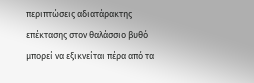περιπτώσεις αδιατάρακτης επέκτασης στον θαλάσσιο βυθό μπορεί να εξικνείται πέρα από τα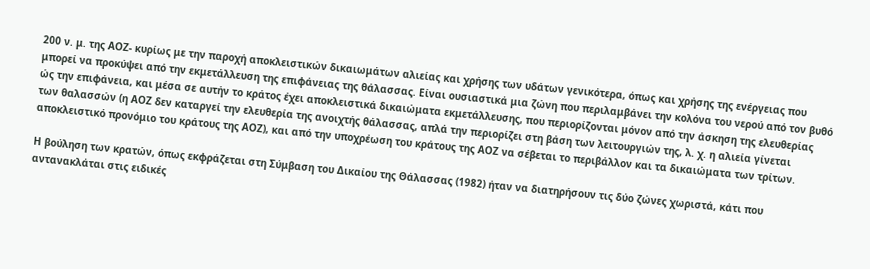200 ν. μ. της ΑΟΖ- κυρίως με την παροχή αποκλειστικών δικαιωμάτων αλιείας και χρήσης των υδάτων γενικότερα, όπως και χρήσης της ενέργειας που μπορεί να προκύψει από την εκμετάλλευση της επιφάνειας της θάλασσας. Είναι ουσιαστικά μια ζώνη που περιλαμβάνει την κολόνα του νερού από τον βυθό ώς την επιφάνεια, και μέσα σε αυτήν το κράτος έχει αποκλειστικά δικαιώματα εκμετάλλευσης, που περιορίζονται μόνον από την άσκηση της ελευθερίας των θαλασσών (η ΑΟΖ δεν καταργεί την ελευθερία της ανοιχτής θάλασσας, απλά την περιορίζει στη βάση των λειτουργιών της, λ. χ. η αλιεία γίνεται αποκλειστικό προνόμιο του κράτους της ΑΟΖ), και από την υποχρέωση του κράτους της ΑΟΖ να σέβεται το περιβάλλον και τα δικαιώματα των τρίτων.

Η βούληση των κρατών, όπως εκφράζεται στη Σύμβαση του Δικαίου της Θάλασσας (1982) ήταν να διατηρήσουν τις δύο ζώνες χωριστά, κάτι που αντανακλάται στις ειδικές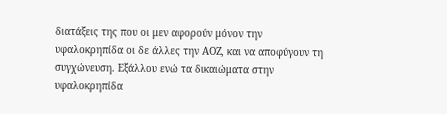διατάξεις της που οι μεν αφορούν μόνον την υφαλοκρηπίδα οι δε άλλες την ΑΟΖ, και να αποφύγουν τη συγχώνευση. Εξάλλου ενώ τα δικαιώματα στην υφαλοκρηπίδα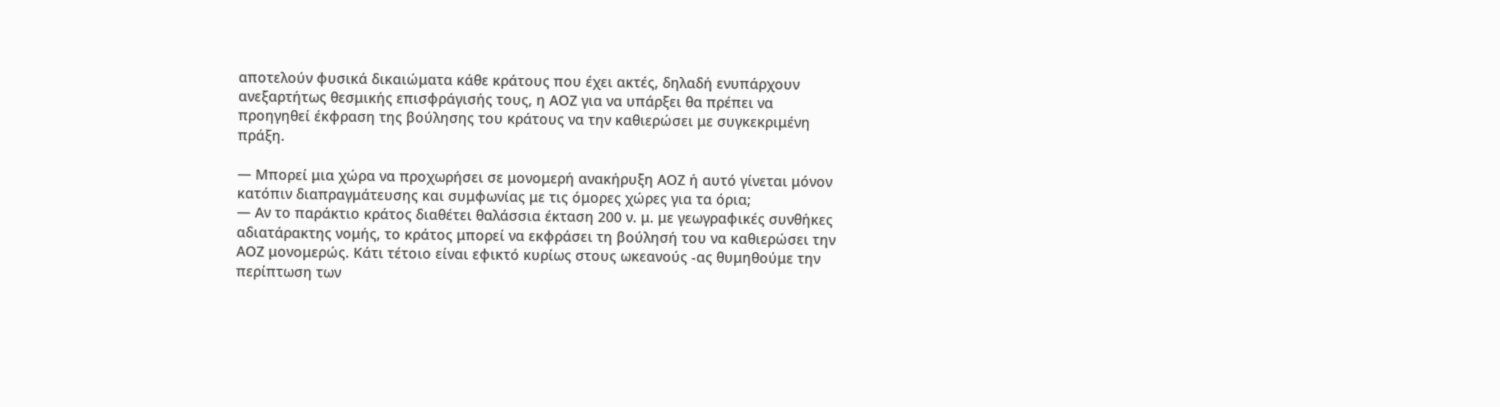αποτελούν φυσικά δικαιώματα κάθε κράτους που έχει ακτές, δηλαδή ενυπάρχουν ανεξαρτήτως θεσμικής επισφράγισής τους, η ΑΟΖ για να υπάρξει θα πρέπει να προηγηθεί έκφραση της βούλησης του κράτους να την καθιερώσει με συγκεκριμένη πράξη.

— Μπορεί μια χώρα να προχωρήσει σε μονομερή ανακήρυξη ΑΟΖ ή αυτό γίνεται μόνον κατόπιν διαπραγμάτευσης και συμφωνίας με τις όμορες χώρες για τα όρια;
— Αν το παράκτιο κράτος διαθέτει θαλάσσια έκταση 200 ν. μ. με γεωγραφικές συνθήκες αδιατάρακτης νομής, το κράτος μπορεί να εκφράσει τη βούλησή του να καθιερώσει την ΑΟΖ μονομερώς. Κάτι τέτοιο είναι εφικτό κυρίως στους ωκεανούς -ας θυμηθούμε την περίπτωση των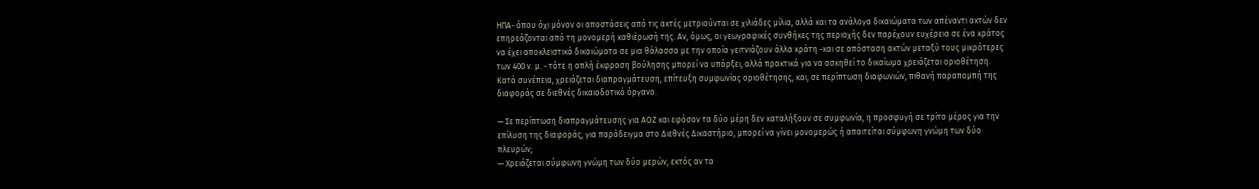ΗΠΑ- όπου όχι μόνον οι αποστάσεις από τις ακτές μετριούνται σε χιλιάδες μίλια, αλλά και τα ανάλογα δικαιώματα των απέναντι ακτών δεν επηρεάζονται από τη μονομερή καθιέρωσή της. Αν, όμως, οι γεωγραφικές συνθήκες της περιοχής δεν παρέχουν ευχέρεια σε ένα κράτος να έχει αποκλειστικά δικαιώματα σε μια θάλασσα με την οποία γειτνιάζουν άλλα κράτη -και σε απόσταση ακτών μεταξύ τους μικρότερες των 400 ν. μ. - τότε η απλή έκφραση βούλησης μπορεί να υπάρξει, αλλά πρακτικά για να ασκηθεί το δικαίωμα χρειάζεται οριοθέτηση. Κατά συνέπεια, χρειάζεται διαπραγμάτευση, επίτευξη συμφωνίας οριοθέτησης, και, σε περίπτωση διαφωνιών, πιθανή παραπομπή της διαφοράς σε διεθνές δικαιοδοτικό όργανο.

— Σε περίπτωση διαπραγμάτευσης για ΑΟΖ και εφόσον τα δύο μέρη δεν καταλήξουν σε συμφωνία, η προσφυγή σε τρίτο μέρος για την επίλυση της διαφοράς, για παράδειγμα στο Διεθνές Δικαστήριο, μπορεί να γίνει μονομερώς ή απαιτείται σύμφωνη γνώμη των δύο πλευρών;
— Χρειάζεται σύμφωνη γνώμη των δύο μερών, εκτός αν τα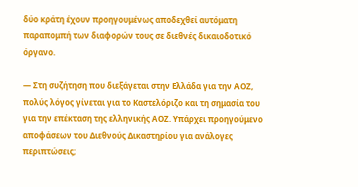δύο κράτη έχουν προηγουμένως αποδεχθεί αυτόματη παραπομπή των διαφορών τους σε διεθνές δικαιοδοτικό όργανο.

— Στη συζήτηση που διεξάγεται στην Ελλάδα για την ΑΟΖ, πολύς λόγος γίνεται για το Καστελόριζο και τη σημασία του για την επέκταση της ελληνικής ΑΟΖ. Υπάρχει προηγούμενο αποφάσεων του Διεθνούς Δικαστηρίου για ανάλογες περιπτώσεις;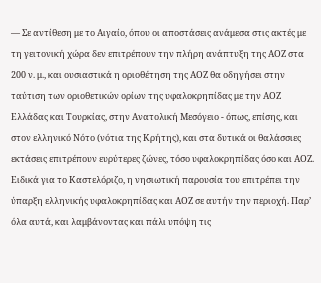— Σε αντίθεση με το Αιγαίο, όπου οι αποστάσεις ανάμεσα στις ακτές με τη γειτονική χώρα δεν επιτρέπουν την πλήρη ανάπτυξη της ΑΟΖ στα 200 ν. μ., και ουσιαστικά η οριοθέτηση της ΑΟΖ θα οδηγήσει στην ταύτιση των οριοθετικών ορίων της υφαλοκρηπίδας με την ΑΟΖ Ελλάδας και Τουρκίας, στην Ανατολική Μεσόγειο - όπως, επίσης, και στον ελληνικό Νότο (νότια της Κρήτης), και στα δυτικά οι θαλάσσιες εκτάσεις επιτρέπουν ευρύτερες ζώνες, τόσο υφαλοκρηπίδας όσο και ΑΟΖ. Ειδικά για το Καστελόριζο, η νησιωτική παρουσία του επιτρέπει την ύπαρξη ελληνικής υφαλοκρηπίδας και ΑΟΖ σε αυτήν την περιοχή. Παρ’ όλα αυτά, και λαμβάνοντας και πάλι υπόψη τις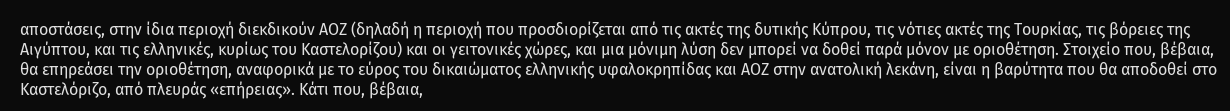αποστάσεις, στην ίδια περιοχή διεκδικούν ΑΟΖ (δηλαδή η περιοχή που προσδιορίζεται από τις ακτές της δυτικής Κύπρου, τις νότιες ακτές της Τουρκίας, τις βόρειες της Αιγύπτου, και τις ελληνικές, κυρίως του Καστελορίζου) και οι γειτονικές χώρες, και μια μόνιμη λύση δεν μπορεί να δοθεί παρά μόνον με οριοθέτηση. Στοιχείο που, βέβαια, θα επηρεάσει την οριοθέτηση, αναφορικά με το εύρος του δικαιώματος ελληνικής υφαλοκρηπίδας και ΑΟΖ στην ανατολική λεκάνη, είναι η βαρύτητα που θα αποδοθεί στο Καστελόριζο, από πλευράς «επήρειας». Κάτι που, βέβαια,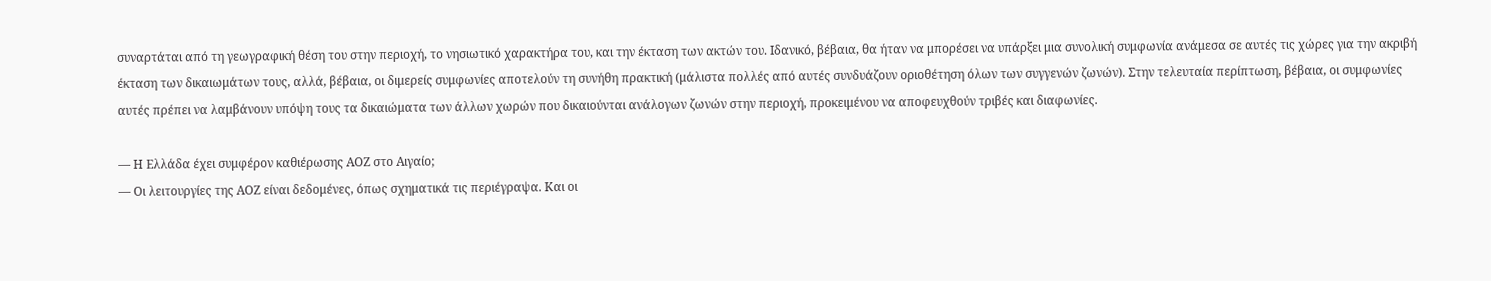συναρτάται από τη γεωγραφική θέση του στην περιοχή, το νησιωτικό χαρακτήρα του, και την έκταση των ακτών του. Ιδανικό, βέβαια, θα ήταν να μπορέσει να υπάρξει μια συνολική συμφωνία ανάμεσα σε αυτές τις χώρες για την ακριβή έκταση των δικαιωμάτων τους, αλλά, βέβαια, οι διμερείς συμφωνίες αποτελούν τη συνήθη πρακτική (μάλιστα πολλές από αυτές συνδυάζουν οριοθέτηση όλων των συγγενών ζωνών). Στην τελευταία περίπτωση, βέβαια, οι συμφωνίες αυτές πρέπει να λαμβάνουν υπόψη τους τα δικαιώματα των άλλων χωρών που δικαιούνται ανάλογων ζωνών στην περιοχή, προκειμένου να αποφευχθούν τριβές και διαφωνίες.

— Η Ελλάδα έχει συμφέρον καθιέρωσης ΑΟΖ στο Αιγαίο;
— Οι λειτουργίες της ΑΟΖ είναι δεδομένες, όπως σχηματικά τις περιέγραψα. Και οι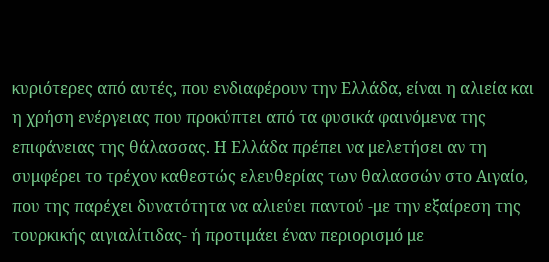κυριότερες από αυτές, που ενδιαφέρουν την Ελλάδα, είναι η αλιεία και η χρήση ενέργειας που προκύπτει από τα φυσικά φαινόμενα της επιφάνειας της θάλασσας. Η Ελλάδα πρέπει να μελετήσει αν τη συμφέρει το τρέχον καθεστώς ελευθερίας των θαλασσών στο Αιγαίο, που της παρέχει δυνατότητα να αλιεύει παντού -με την εξαίρεση της τουρκικής αιγιαλίτιδας- ή προτιμάει έναν περιορισμό με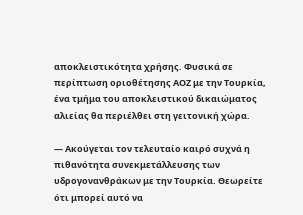αποκλειστικότητα χρήσης. Φυσικά σε περίπτωση οριοθέτησης ΑΟΖ με την Τουρκία, ένα τμήμα του αποκλειστικού δικαιώματος αλιείας θα περιέλθει στη γειτονική χώρα.

— Ακούγεται τον τελευταίο καιρό συχνά η πιθανότητα συνεκμετάλλευσης των υδρογονανθράκων με την Τουρκία. Θεωρείτε ότι μπορεί αυτό να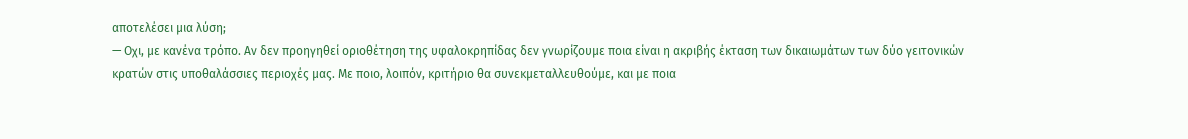αποτελέσει μια λύση;
— Οχι, με κανένα τρόπο. Αν δεν προηγηθεί οριοθέτηση της υφαλοκρηπίδας δεν γνωρίζουμε ποια είναι η ακριβής έκταση των δικαιωμάτων των δύο γειτονικών κρατών στις υποθαλάσσιες περιοχές μας. Με ποιο, λοιπόν, κριτήριο θα συνεκμεταλλευθούμε, και με ποια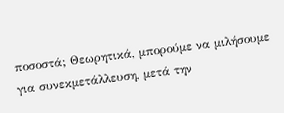ποσοστά; Θεωρητικά, μπορούμε να μιλήσουμε για συνεκμετάλλευση, μετά την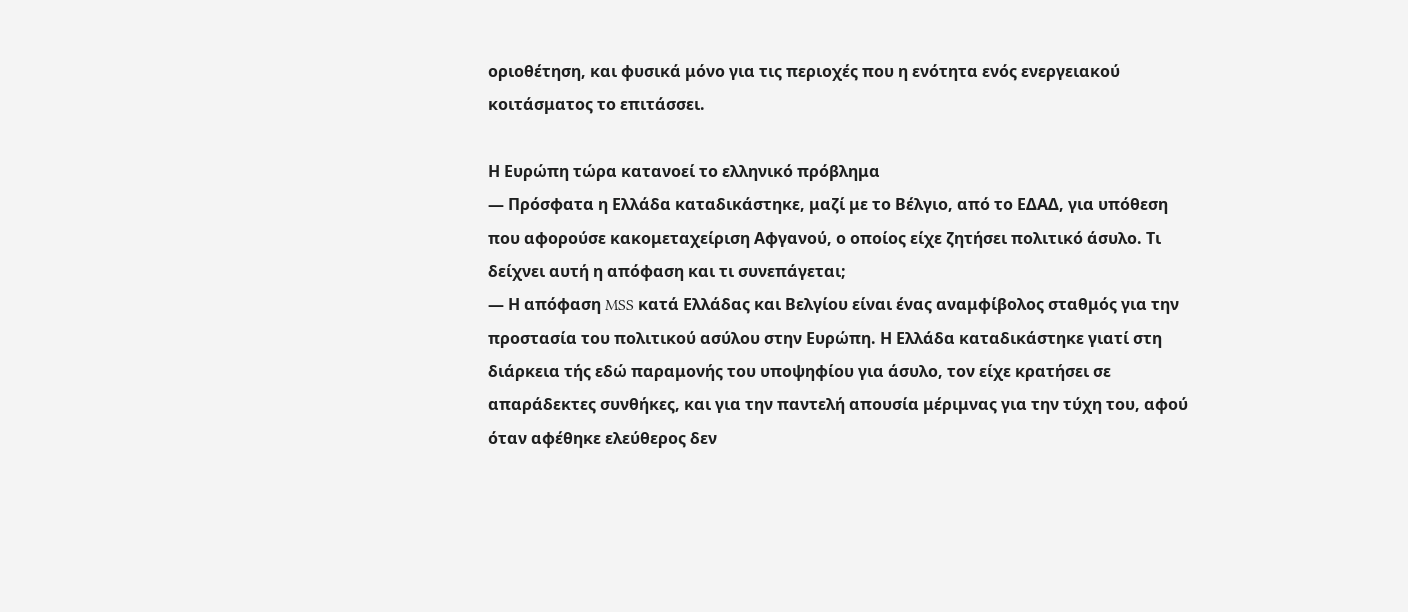οριοθέτηση, και φυσικά μόνο για τις περιοχές που η ενότητα ενός ενεργειακού κοιτάσματος το επιτάσσει.

Η Ευρώπη τώρα κατανοεί το ελληνικό πρόβλημα
— Πρόσφατα η Ελλάδα καταδικάστηκε, μαζί με το Βέλγιο, από το ΕΔΑΔ, για υπόθεση που αφορούσε κακομεταχείριση Αφγανού, ο οποίος είχε ζητήσει πολιτικό άσυλο. Τι δείχνει αυτή η απόφαση και τι συνεπάγεται;
— Η απόφαση MSS κατά Ελλάδας και Βελγίου είναι ένας αναμφίβολος σταθμός για την προστασία του πολιτικού ασύλου στην Ευρώπη. Η Ελλάδα καταδικάστηκε γιατί στη διάρκεια τής εδώ παραμονής του υποψηφίου για άσυλο, τον είχε κρατήσει σε απαράδεκτες συνθήκες, και για την παντελή απουσία μέριμνας για την τύχη του, αφού όταν αφέθηκε ελεύθερος δεν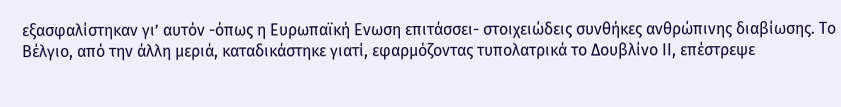εξασφαλίστηκαν γι’ αυτόν -όπως η Ευρωπαϊκή Ενωση επιτάσσει- στοιχειώδεις συνθήκες ανθρώπινης διαβίωσης. Το Βέλγιο, από την άλλη μεριά, καταδικάστηκε γιατί, εφαρμόζοντας τυπολατρικά το Δουβλίνο ΙΙ, επέστρεψε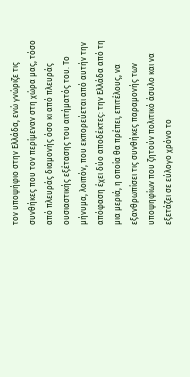τον υποψήφιο στην Ελλάδα, ενώ γνώριζε τις συνθήκες που τον περίμεναν στη χώρα μας, τόσο από πλευράς διαμονής όσο κι από πλευράς ουσιαστικής εξέτασης του αιτήματός του. Το μήνυμα, λοιπόν, που εκπορεύεται από αυτήν την απόφαση έχει δύο αποδέκτες: την Ελλάδα από τη μια μεριά, η οποία θα πρέπει, επιτέλους, να εξανθρωπίσει τις συνθήκες παραμονής των υποψηφίων που ζητούν πολιτικό άσυλο και να εξετάζει σε εύλογο χρόνο το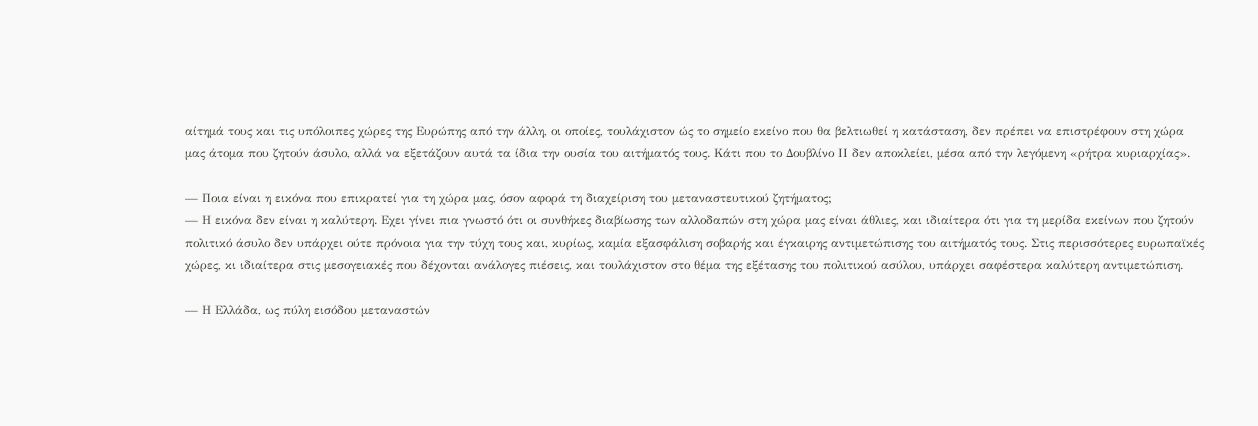αίτημά τους και τις υπόλοιπες χώρες της Ευρώπης από την άλλη, οι οποίες, τουλάχιστον ώς το σημείο εκείνο που θα βελτιωθεί η κατάσταση, δεν πρέπει να επιστρέφουν στη χώρα μας άτομα που ζητούν άσυλο, αλλά να εξετάζουν αυτά τα ίδια την ουσία του αιτήματός τους. Κάτι που το Δουβλίνο ΙΙ δεν αποκλείει, μέσα από την λεγόμενη «ρήτρα κυριαρχίας».

— Ποια είναι η εικόνα που επικρατεί για τη χώρα μας, όσον αφορά τη διαχείριση του μεταναστευτικού ζητήματος;
— Η εικόνα δεν είναι η καλύτερη. Εχει γίνει πια γνωστό ότι οι συνθήκες διαβίωσης των αλλοδαπών στη χώρα μας είναι άθλιες, και ιδιαίτερα ότι για τη μερίδα εκείνων που ζητούν πολιτικό άσυλο δεν υπάρχει ούτε πρόνοια για την τύχη τους και, κυρίως, καμία εξασφάλιση σοβαρής και έγκαιρης αντιμετώπισης του αιτήματός τους. Στις περισσότερες ευρωπαϊκές χώρες, κι ιδιαίτερα στις μεσογειακές που δέχονται ανάλογες πιέσεις, και τουλάχιστον στο θέμα της εξέτασης του πολιτικού ασύλου, υπάρχει σαφέστερα καλύτερη αντιμετώπιση.

— Η Ελλάδα, ως πύλη εισόδου μεταναστών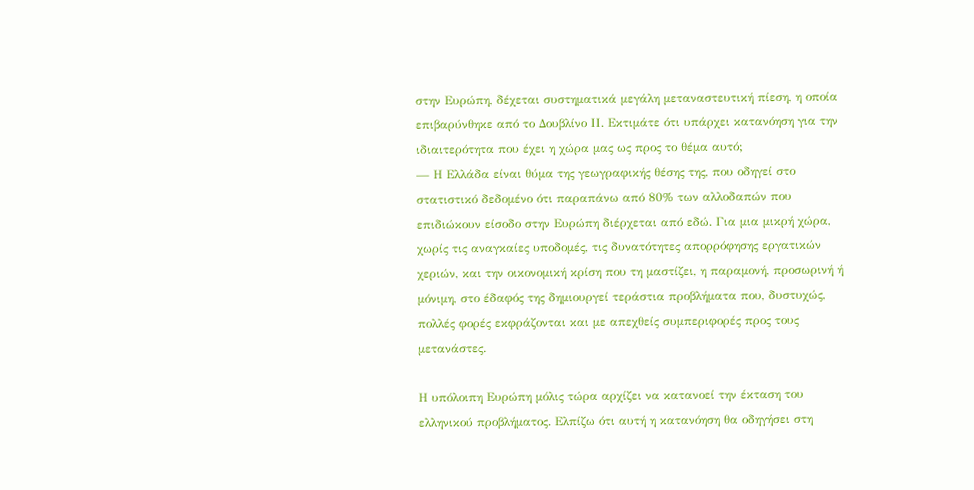στην Ευρώπη, δέχεται συστηματικά μεγάλη μεταναστευτική πίεση, η οποία επιβαρύνθηκε από το Δουβλίνο ΙΙ. Εκτιμάτε ότι υπάρχει κατανόηση για την ιδιαιτερότητα που έχει η χώρα μας ως προς το θέμα αυτό;
— Η Ελλάδα είναι θύμα της γεωγραφικής θέσης της, που οδηγεί στο στατιστικό δεδομένο ότι παραπάνω από 80% των αλλοδαπών που επιδιώκουν είσοδο στην Ευρώπη διέρχεται από εδώ. Για μια μικρή χώρα, χωρίς τις αναγκαίες υποδομές, τις δυνατότητες απορρόφησης εργατικών χεριών, και την οικονομική κρίση που τη μαστίζει, η παραμονή, προσωρινή ή μόνιμη, στο έδαφός της δημιουργεί τεράστια προβλήματα που, δυστυχώς, πολλές φορές εκφράζονται και με απεχθείς συμπεριφορές προς τους μετανάστες.

Η υπόλοιπη Ευρώπη μόλις τώρα αρχίζει να κατανοεί την έκταση του ελληνικού προβλήματος. Ελπίζω ότι αυτή η κατανόηση θα οδηγήσει στη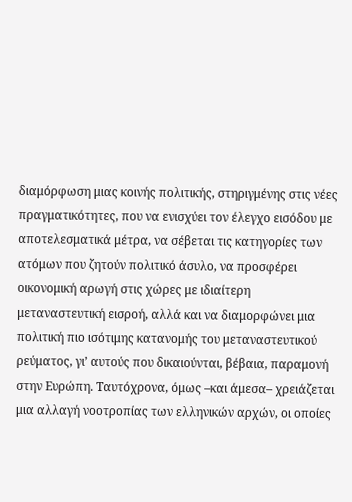διαμόρφωση μιας κοινής πολιτικής, στηριγμένης στις νέες πραγματικότητες, που να ενισχύει τον έλεγχο εισόδου με αποτελεσματικά μέτρα, να σέβεται τις κατηγορίες των ατόμων που ζητούν πολιτικό άσυλο, να προσφέρει οικονομική αρωγή στις χώρες με ιδιαίτερη μεταναστευτική εισροή, αλλά και να διαμορφώνει μια πολιτική πιο ισότιμης κατανομής του μεταναστευτικού ρεύματος, γι’ αυτούς που δικαιούνται, βέβαια, παραμονή στην Ευρώπη. Ταυτόχρονα, όμως –και άμεσα– χρειάζεται μια αλλαγή νοοτροπίας των ελληνικών αρχών, οι οποίες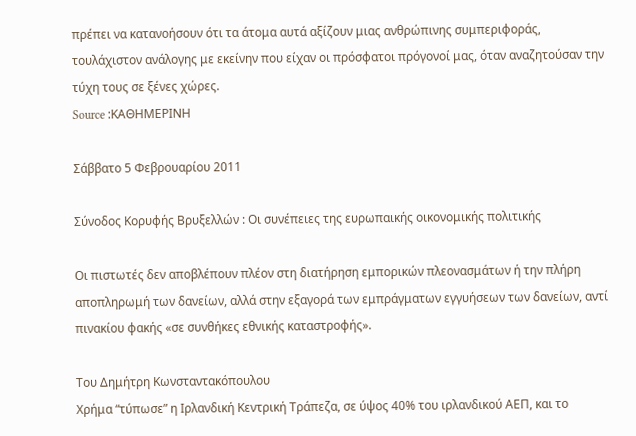πρέπει να κατανοήσουν ότι τα άτομα αυτά αξίζουν μιας ανθρώπινης συμπεριφοράς, τουλάχιστον ανάλογης με εκείνην που είχαν οι πρόσφατοι πρόγονοί μας, όταν αναζητούσαν την τύχη τους σε ξένες χώρες.
Source :ΚΑΘΗΜΕΡΙΝΗ

Σάββατο 5 Φεβρουαρίου 2011

Σύνοδος Κορυφής Βρυξελλών : Οι συνέπειες της ευρωπαικής οικονομικής πολιτικής

Οι πιστωτές δεν αποβλέπουν πλέον στη διατήρηση εμπορικών πλεονασμάτων ή την πλήρη αποπληρωμή των δανείων, αλλά στην εξαγορά των εμπράγματων εγγυήσεων των δανείων, αντί πινακίου φακής «σε συνθήκες εθνικής καταστροφής».

Του Δημήτρη Κωνσταντακόπουλου
Χρήμα “τύπωσε” η Ιρλανδική Κεντρική Τράπεζα, σε ύψος 40% του ιρλανδικού ΑΕΠ, και το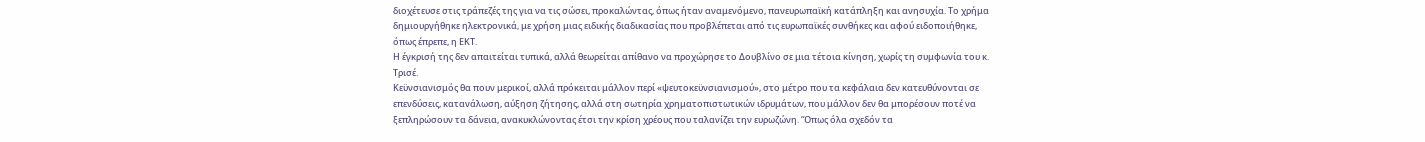διοχέτευσε στις τράπεζές της για να τις σώσει, προκαλώντας, όπως ήταν αναμενόμενο, πανευρωπαϊκή κατάπληξη και ανησυχία. Το χρήμα δημιουργήθηκε ηλεκτρονικά, με χρήση μιας ειδικής διαδικασίας που προβλέπεται από τις ευρωπαϊκές συνθήκες και αφού ειδοποιήθηκε, όπως έπρεπε, η ΕΚΤ.
Η έγκρισή της δεν απαιτείται τυπικά, αλλά θεωρείται απίθανο να προχώρησε το Δουβλίνο σε μια τέτοια κίνηση, χωρίς τη συμφωνία του κ. Τρισέ.
Κεϋνσιανισμός θα πουν μερικοί, αλλά πρόκειται μάλλον περί «ψευτοκεϋνσιανισμού», στο μέτρο που τα κεφάλαια δεν κατευθύνονται σε επενδύσεις, κατανάλωση, αύξηση ζήτησης, αλλά στη σωτηρία χρηματοπιστωτικών ιδρυμάτων, που μάλλον δεν θα μπορέσουν ποτέ να ξεπληρώσουν τα δάνεια, ανακυκλώνοντας έτσι την κρίση χρέους που ταλανίζει την ευρωζώνη. ‘Όπως όλα σχεδόν τα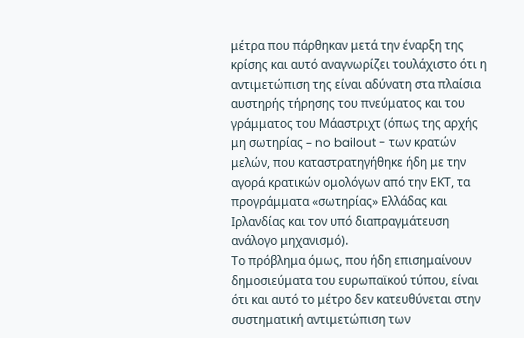μέτρα που πάρθηκαν μετά την έναρξη της κρίσης και αυτό αναγνωρίζει τουλάχιστο ότι η αντιμετώπιση της είναι αδύνατη στα πλαίσια αυστηρής τήρησης του πνεύματος και του γράμματος του Μάαστριχτ (όπως της αρχής μη σωτηρίας – no bailout - των κρατών μελών, που καταστρατηγήθηκε ήδη με την αγορά κρατικών ομολόγων από την ΕΚΤ, τα προγράμματα «σωτηρίας» Ελλάδας και Ιρλανδίας και τον υπό διαπραγμάτευση ανάλογο μηχανισμό).
Το πρόβλημα όμως, που ήδη επισημαίνουν δημοσιεύματα του ευρωπαϊκού τύπου, είναι ότι και αυτό το μέτρο δεν κατευθύνεται στην συστηματική αντιμετώπιση των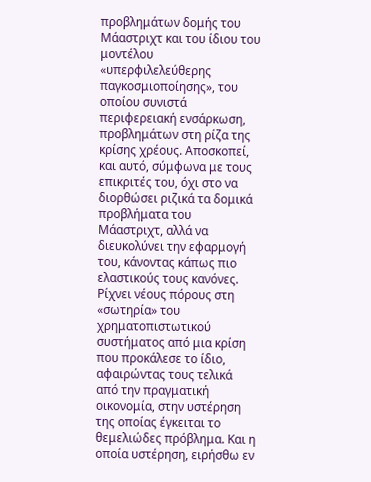προβλημάτων δομής του Μάαστριχτ και του ίδιου του μοντέλου «υπερφιλελεύθερης παγκοσμιοποίησης», του οποίου συνιστά περιφερειακή ενσάρκωση, προβλημάτων στη ρίζα της κρίσης χρέους. Αποσκοπεί, και αυτό, σύμφωνα με τους επικριτές του, όχι στο να διορθώσει ριζικά τα δομικά προβλήματα του Μάαστριχτ, αλλά να διευκολύνει την εφαρμογή του, κάνοντας κάπως πιο ελαστικούς τους κανόνες. Ρίχνει νέους πόρους στη «σωτηρία» του χρηματοπιστωτικού συστήματος από μια κρίση που προκάλεσε το ίδιο, αφαιρώντας τους τελικά από την πραγματική οικονομία, στην υστέρηση της οποίας έγκειται το θεμελιώδες πρόβλημα. Και η οποία υστέρηση, ειρήσθω εν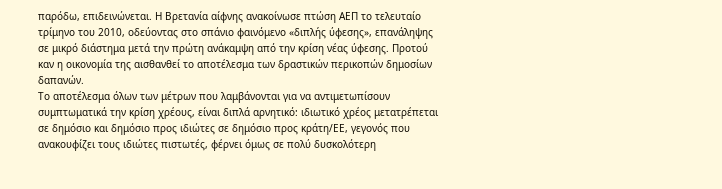παρόδω, επιδεινώνεται. Η Βρετανία αίφνης ανακοίνωσε πτώση ΑΕΠ το τελευταίο τρίμηνο του 2010, οδεύοντας στο σπάνιο φαινόμενο «διπλής ύφεσης», επανάληψης σε μικρό διάστημα μετά την πρώτη ανάκαμψη από την κρίση νέας ύφεσης. Προτού καν η οικονομία της αισθανθεί το αποτέλεσμα των δραστικών περικοπών δημοσίων δαπανών.
Το αποτέλεσμα όλων των μέτρων που λαμβάνονται για να αντιμετωπίσουν συμπτωματικά την κρίση χρέους, είναι διπλά αρνητικό: ιδιωτικό χρέος μετατρέπεται σε δημόσιο και δημόσιο προς ιδιώτες σε δημόσιο προς κράτη/ΕΕ, γεγονός που ανακουφίζει τους ιδιώτες πιστωτές, φέρνει όμως σε πολύ δυσκολότερη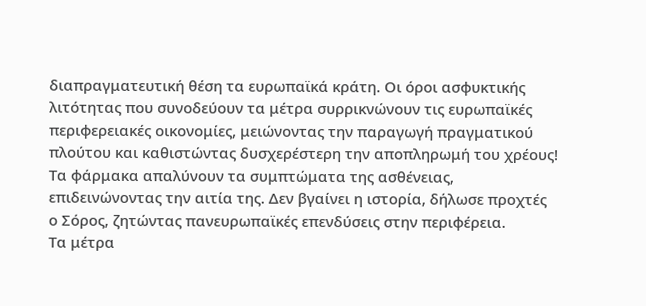διαπραγματευτική θέση τα ευρωπαϊκά κράτη. Οι όροι ασφυκτικής λιτότητας που συνοδεύουν τα μέτρα συρρικνώνουν τις ευρωπαϊκές περιφερειακές οικονομίες, μειώνοντας την παραγωγή πραγματικού πλούτου και καθιστώντας δυσχερέστερη την αποπληρωμή του χρέους! Τα φάρμακα απαλύνουν τα συμπτώματα της ασθένειας, επιδεινώνοντας την αιτία της. Δεν βγαίνει η ιστορία, δήλωσε προχτές ο Σόρος, ζητώντας πανευρωπαϊκές επενδύσεις στην περιφέρεια.
Τα μέτρα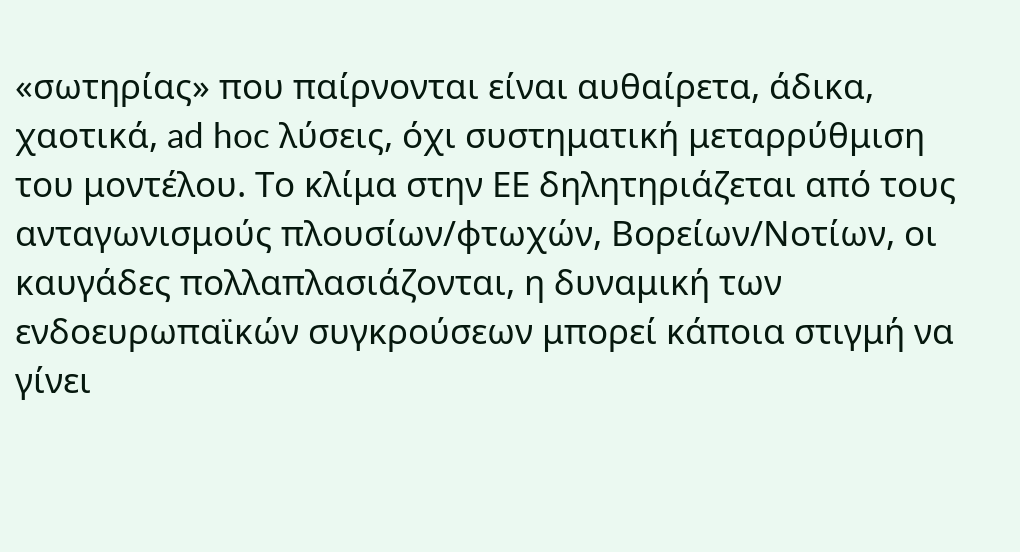«σωτηρίας» που παίρνονται είναι αυθαίρετα, άδικα, χαοτικά, ad hoc λύσεις, όχι συστηματική μεταρρύθμιση του μοντέλου. Το κλίμα στην ΕΕ δηλητηριάζεται από τους ανταγωνισμούς πλουσίων/φτωχών, Βορείων/Νοτίων, οι καυγάδες πολλαπλασιάζονται, η δυναμική των ενδοευρωπαϊκών συγκρούσεων μπορεί κάποια στιγμή να γίνει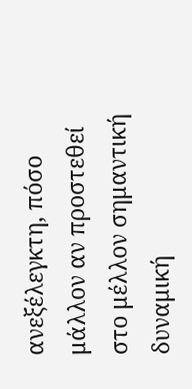ανεξέλεγκτη, πόσο μάλλον αν προστεθεί στο μέλλον σημαντική δυναμική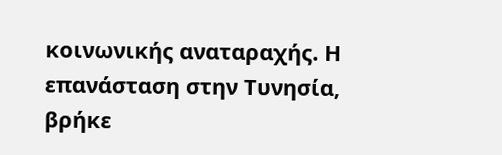κοινωνικής αναταραχής. Η επανάσταση στην Τυνησία, βρήκε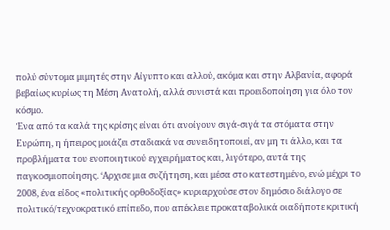πολύ σύντομα μιμητές στην Αίγυπτο και αλλού, ακόμα και στην Αλβανία, αφορά βεβαίως κυρίως τη Μέση Ανατολή, αλλά συνιστά και προειδοποίηση για όλο τον κόσμο.
Ένα από τα καλά της κρίσης είναι ότι ανοίγουν σιγά-σιγά τα στόματα στην Ευρώπη, η ήπειρος μοιάζει σταδιακά να συνειδητοποιεί, αν μη τι άλλο, και τα προβλήματα του ενοποιητικού εγχειρήματος και, λιγότερο, αυτά της παγκοσμιοποίησης. ‘Αρχισε μια συζήτηση, και μέσα στο κατεστημένο, ενώ μέχρι το 2008, ένα είδος «πολιτικής ορθοδοξίας» κυριαρχούσε στον δημόσιο διάλογο σε πολιτικό/τεχνοκρατικό επίπεδο, που απέκλειε προκαταβολικά οιαδήποτε κριτική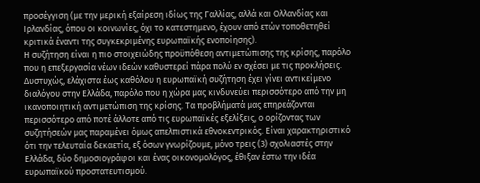προσέγγιση (με την μερική εξαίρεση ιδίως της Γαλλίας, αλλά και Ολλανδίας και Ιρλανδίας, όπου οι κοινωνίες, όχι το κατεστημενο, έχουν από ετών τοποθετηθεί κριτικά έναντι της συγκεκριμένης ευρωπαϊκής ενοποίησης).
Η συζήτηση είναι η πιο στοιχειώδης προϋπόθεση αντιμετώπισης της κρίσης, παρόλο που η επεξεργασία νέων ιδεών καθυστερεί πάρα πολύ εν σχέσει με τις προκλήσεις. Δυστυχώς, ελάχιστα έως καθόλου η ευρωπαϊκή συζήτηση έχει γίνει αντικείμενο διαλόγου στην Ελλάδα, παρόλο που η χώρα μας κινδυνεύει περισσότερο από την μη ικανοποιητική αντιμετώπιση της κρίσης. Τα προβλήματά μας επηρεάζονται περισσότερο από ποτέ άλλοτε από τις ευρωπαϊκές εξελίξεις, ο ορίζοντας των συζητήσεών μας παραμένει όμως απελπιστικά εθνοκεντρικός. Είναι χαρακτηριστικό ότι την τελευταία δεκαετία, εξ όσων γνωρίζουμε, μόνο τρεις (3) σχολιαστές στην Ελλάδα, δύο δημοσιογράφοι και ένας οικονομολόγος, έθιξαν έστω την ιδέα ευρωπαϊκού προστατευτισμού.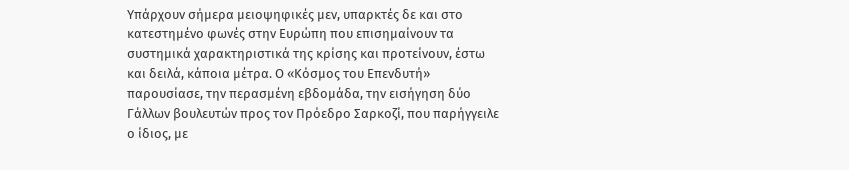Υπάρχουν σήμερα μειοψηφικές μεν, υπαρκτές δε και στο κατεστημένο φωνές στην Ευρώπη που επισημαίνουν τα συστημικά χαρακτηριστικά της κρίσης και προτείνουν, έστω και δειλά, κάποια μέτρα. Ο «Κόσμος του Επενδυτή» παρουσίασε, την περασμένη εβδομάδα, την εισήγηση δύο Γάλλων βουλευτών προς τον Πρόεδρο Σαρκοζί, που παρήγγειλε ο ίδιος, με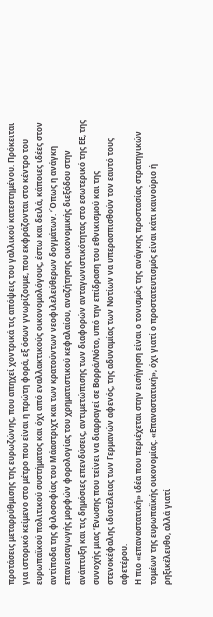προτάσεις μεταρρύθμισης της ευρωζώνης, που απηχεί χοντρικά τις απόψεις του γαλλικού κατεστημένου. Πρόκειται για ιστορικό κείμενο στο μέτρο που είναι η πρώτη φορά, εξ όσων γνωρίζουμε, που εκφράζονται στο κέντρο του ευρωπαϊκού πολιτικού συστήματος και όχι από εναλλακτικούς οικονομολόγους, έστω και δειλά, κάποιες ιδέες στον αντίποδα της φιλοσοφίας του Μάαστριχτ και των κρατούντων νεοφιλελεύθερων δογμάτων. ‘Όπως η ανάγκη επανεισαγωγής μορφών φορολογίας του χρηματιστικού κεφαλαίου, αναζήτησης οικονομικής διεξόδου στην ανάπτυξη και τις δημόσιες επενδύσεις, αντιμετώπισης των διαφορών ανταγωνιστικότητας στο εσωτερικό της ΕΕ, της συνοχής μιας ‘Ενωσης που τείνει να διαρραγεί σε Βορρά/Νότο, υπό την επίδραση του εθνικισμού και της στενοκέφαλης ιδιοτέλειας των Γερμανών αφενός, της αδυναμίας των Νοτίων να υπερασπισθούν τον εαυτό τους αφετέρου.
Η πιο «επαναστατική» ιδέα που περιέχεται στην εισήγηση είναι ο τονισμός της ανάγκης προστασίας στρατηγικών τομέων της ευρωπαϊκής οικονομίας. «Επαναστατική», όχι γιατί ο προστατευτισμός είναι κάτι καινούριο ή ρηξικέλευθο, αλλά γιατί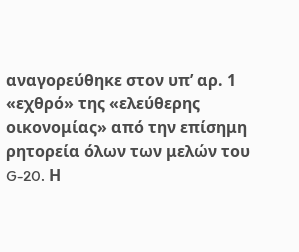αναγορεύθηκε στον υπ’ αρ. 1 «εχθρό» της «ελεύθερης οικονομίας» από την επίσημη ρητορεία όλων των μελών του G-20. Η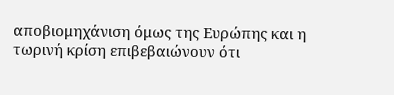αποβιομηχάνιση όμως της Ευρώπης και η τωρινή κρίση επιβεβαιώνουν ότι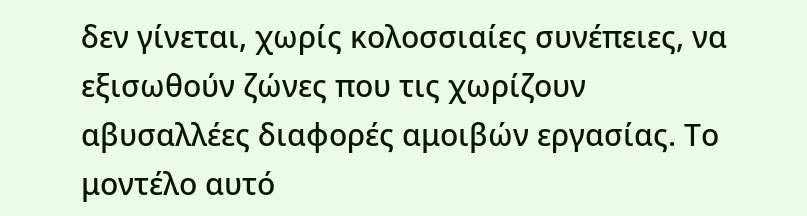δεν γίνεται, χωρίς κολοσσιαίες συνέπειες, να εξισωθούν ζώνες που τις χωρίζουν αβυσαλλέες διαφορές αμοιβών εργασίας. Το μοντέλο αυτό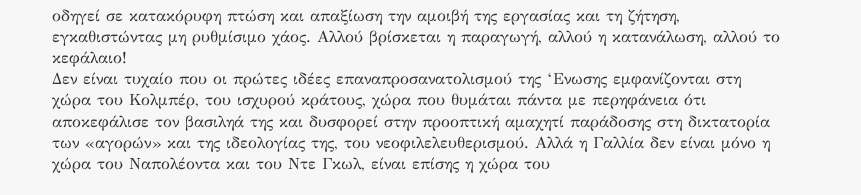οδηγεί σε κατακόρυφη πτώση και απαξίωση την αμοιβή της εργασίας και τη ζήτηση, εγκαθιστώντας μη ρυθμίσιμο χάος. Αλλού βρίσκεται η παραγωγή, αλλού η κατανάλωση, αλλού το κεφάλαιο!
Δεν είναι τυχαίο που οι πρώτες ιδέες επαναπροσανατολισμού της ‘Ενωσης εμφανίζονται στη χώρα του Κολμπέρ, του ισχυρού κράτους, χώρα που θυμάται πάντα με περηφάνεια ότι αποκεφάλισε τον βασιληά της και δυσφορεί στην προοπτική αμαχητί παράδοσης στη δικτατορία των «αγορών» και της ιδεολογίας της, του νεοφιλελευθερισμού. Αλλά η Γαλλία δεν είναι μόνο η χώρα του Ναπολέοντα και του Ντε Γκωλ, είναι επίσης η χώρα του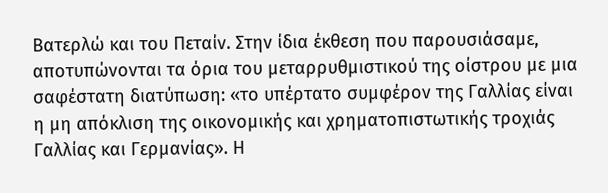Βατερλώ και του Πεταίν. Στην ίδια έκθεση που παρουσιάσαμε, αποτυπώνονται τα όρια του μεταρρυθμιστικού της οίστρου με μια σαφέστατη διατύπωση: «το υπέρτατο συμφέρον της Γαλλίας είναι η μη απόκλιση της οικονομικής και χρηματοπιστωτικής τροχιάς Γαλλίας και Γερμανίας». Η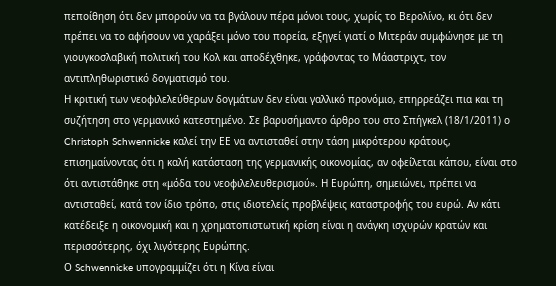πεποίθηση ότι δεν μπορούν να τα βγάλουν πέρα μόνοι τους, χωρίς το Βερολίνο, κι ότι δεν πρέπει να το αφήσουν να χαράξει μόνο του πορεία, εξηγεί γιατί ο Μιτεράν συμφώνησε με τη γιουγκοσλαβική πολιτική του Κολ και αποδέχθηκε, γράφοντας το Μάαστριχτ, τον αντιπληθωριστικό δογματισμό του.
Η κριτική των νεοφιλελεύθερων δογμάτων δεν είναι γαλλικό προνόμιο, επηρρεάζει πια και τη συζήτηση στο γερμανικό κατεστημένο. Σε βαρυσήμαντο άρθρο του στο Σπήγκελ (18/1/2011) ο Christoph Schwennicke καλεί την ΕΕ να αντισταθεί στην τάση μικρότερου κράτους, επισημαίνοντας ότι η καλή κατάσταση της γερμανικής οικονομίας, αν οφείλεται κάπου, είναι στο ότι αντιστάθηκε στη «μόδα του νεοφιλελευθερισμού». Η Ευρώπη, σημειώνει, πρέπει να αντισταθεί, κατά τον ίδιο τρόπο, στις ιδιοτελείς προβλέψεις καταστροφής του ευρώ. Αν κάτι κατέδειξε η οικονομική και η χρηματοπιστωτική κρίση είναι η ανάγκη ισχυρών κρατών και περισσότερης, όχι λιγότερης Ευρώπης.
Ο Schwennicke υπογραμμίζει ότι η Κίνα είναι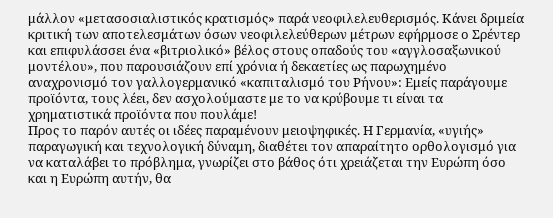μάλλον «μετασοσιαλιστικός κρατισμός» παρά νεοφιλελευθερισμός. Κάνει δριμεία κριτική των αποτελεσμάτων όσων νεοφιλελεύθερων μέτρων εφήρμοσε ο Σρέντερ και επιφυλάσσει ένα «βιτριολικό» βέλος στους οπαδούς του «αγγλοσαξωνικού μοντέλου», που παρουσιάζουν επί χρόνια ή δεκαετίες ως παρωχημένο αναχρονισμό τον γαλλογερμανικό «καπιταλισμό του Ρήνου»: Εμείς παράγουμε προϊόντα, τους λέει, δεν ασχολούμαστε με το να κρύβουμε τι είναι τα χρηματιστικά προϊόντα που πουλάμε!
Προς το παρόν αυτές οι ιδέες παραμένουν μειοψηφικές. Η Γερμανία, «υγιής» παραγωγική και τεχνολογική δύναμη, διαθέτει τον απαραίτητο ορθολογισμό για να καταλάβει το πρόβλημα, γνωρίζει στο βάθος ότι χρειάζεται την Ευρώπη όσο και η Ευρώπη αυτήν, θα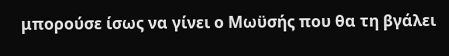μπορούσε ίσως να γίνει ο Μωϋσής που θα τη βγάλει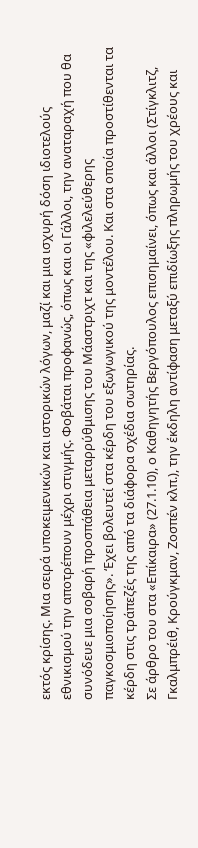εκτός κρίσης. Μια σειρά υποκειμενικών και ιστορικών λόγων, μαζί και μια ισχυρή δόση ιδιοτελούς εθνικισμού την αποτρέπουν μέχρι στιγμής. Φοβάται προφανώς, όπως και οι Γάλλοι, την αναταραχή που θα συνόδευε μια σοβαρή προσπάθεια μεταρρύθμισης του Μάαστριχτ και της «φιλελεύθερης παγκοσμιοποίησης». ‘Εχει βολευτεί στα κέρδη του εξωγωγικού της μοντέλου. Και στα οποία προστίθενται τα κέρδη στις τράπεζές της από τα διάφορα σχέδια σωτηρίας.
Σε άρθρο του στα «Επίκαιρα» (27.1.10), ο Καθηγητής Βεργόπουλος επισημαίνει, όπως και άλλοι (Στίγκλιτζ, Γκαλμπρέιθ, Κρούγκμαν, Ζοσπέν κλπ.), την έκδηλη αντίφαση μεταξύ επιδίωξης πληρωμής του χρέους και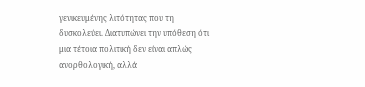γενικευμένης λιτότητας που τη δυσκολεύει. Διατυπώνει την υπόθεση ότι μια τέτοια πολιτική δεν είναι απλώς ανορθολογική, αλλά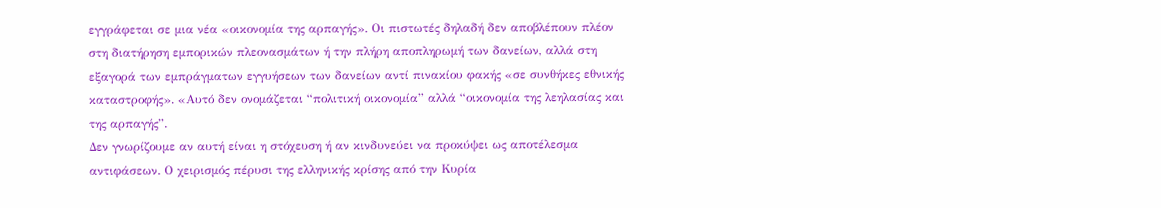εγγράφεται σε μια νέα «οικονομία της αρπαγής». Οι πιστωτές δηλαδή δεν αποβλέπουν πλέον στη διατήρηση εμπορικών πλεονασμάτων ή την πλήρη αποπληρωμή των δανείων, αλλά στη εξαγορά των εμπράγματων εγγυήσεων των δανείων αντί πινακίου φακής «σε συνθήκες εθνικής καταστροφής». «Αυτό δεν ονομάζεται “πολιτική οικονομία” αλλά “οικονομία της λεηλασίας και της αρπαγής”.
Δεν γνωρίζουμε αν αυτή είναι η στόχευση ή αν κινδυνεύει να προκύψει ως αποτέλεσμα αντιφάσεων. Ο χειρισμός πέρυσι της ελληνικής κρίσης από την Κυρία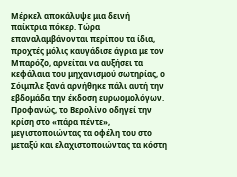Μέρκελ αποκάλυψε μια δεινή παίκτρια πόκερ. Τώρα επαναλαμβάνονται περίπου τα ίδια, προχτές μόλις καυγάδισε άγρια με τον Μπαρόζο, αρνείται να αυξήσει τα κεφάλαια του μηχανισμού σωτηρίας, ο Σόιμπλε ξανά αρνήθηκε πάλι αυτή την εβδομάδα την έκδοση ευρωομολόγων. Προφανώς, το Βερολίνο οδηγεί την κρίση στο «πάρα πέντε», μεγιστοποιώντας τα οφέλη του στο μεταξύ και ελαχιστοποιώντας τα κόστη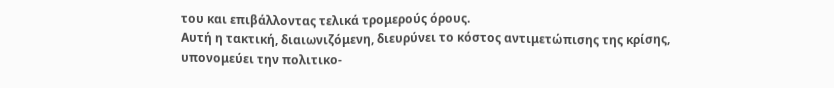του και επιβάλλοντας τελικά τρομερούς όρους.
Αυτή η τακτική, διαιωνιζόμενη, διευρύνει το κόστος αντιμετώπισης της κρίσης, υπονομεύει την πολιτικο-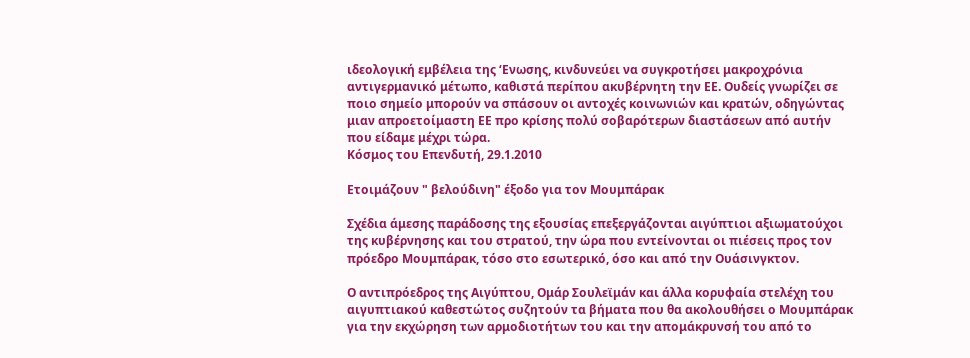ιδεολογική εμβέλεια της ‘Ενωσης, κινδυνεύει να συγκροτήσει μακροχρόνια αντιγερμανικό μέτωπο, καθιστά περίπου ακυβέρνητη την ΕΕ. Ουδείς γνωρίζει σε ποιο σημείο μπορούν να σπάσουν οι αντοχές κοινωνιών και κρατών, οδηγώντας μιαν απροετοίμαστη ΕΕ προ κρίσης πολύ σοβαρότερων διαστάσεων από αυτήν που είδαμε μέχρι τώρα.
Κόσμος του Επενδυτή, 29.1.2010

Ετοιμάζουν " βελούδινη" έξοδο για τον Μουμπάρακ

Σχέδια άμεσης παράδοσης της εξουσίας επεξεργάζονται αιγύπτιοι αξιωματούχοι της κυβέρνησης και του στρατού, την ώρα που εντείνονται οι πιέσεις προς τον πρόεδρο Μουμπάρακ, τόσο στο εσωτερικό, όσο και από την Ουάσινγκτον.

Ο αντιπρόεδρος της Αιγύπτου, Ομάρ Σουλεϊμάν και άλλα κορυφαία στελέχη του αιγυπτιακού καθεστώτος συζητούν τα βήματα που θα ακολουθήσει ο Μουμπάρακ για την εκχώρηση των αρμοδιοτήτων του και την απομάκρυνσή του από το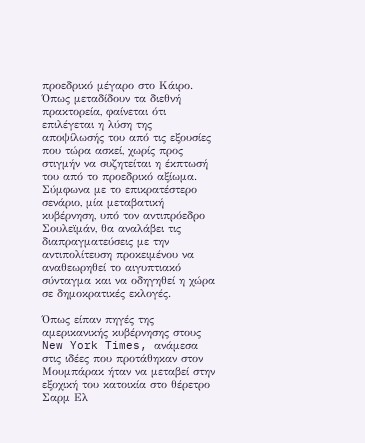προεδρικό μέγαρο στο Κάιρο. Όπως μεταδίδουν τα διεθνή πρακτορεία, φαίνεται ότι επιλέγεται η λύση της αποψίλωσής του από τις εξουσίες που τώρα ασκεί, χωρίς προς στιγμήν να συζητείται η έκπτωσή του από το προεδρικό αξίωμα. Σύμφωνα με το επικρατέστερο σενάριο, μία μεταβατική κυβέρνηση, υπό τον αντιπρόεδρο Σουλεϊμάν, θα αναλάβει τις διαπραγματεύσεις με την αντιπολίτευση προκειμένου να αναθεωρηθεί το αιγυπτιακό σύνταγμα και να οδηγηθεί η χώρα σε δημοκρατικές εκλογές.

Όπως είπαν πηγές της αμερικανικής κυβέρνησης στους New York Times, ανάμεσα στις ιδέες που προτάθηκαν στον Μουμπάρακ ήταν να μεταβεί στην εξοχική του κατοικία στο θέρετρο Σαρμ Ελ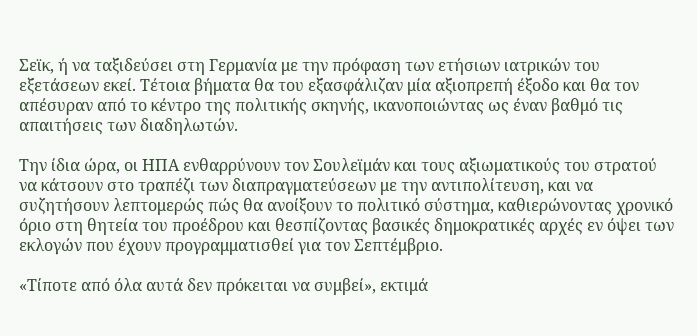Σεϊκ, ή να ταξιδεύσει στη Γερμανία με την πρόφαση των ετήσιων ιατρικών του εξετάσεων εκεί. Τέτοια βήματα θα του εξασφάλιζαν μία αξιοπρεπή έξοδο και θα τον απέσυραν από το κέντρο της πολιτικής σκηνής, ικανοποιώντας ως έναν βαθμό τις απαιτήσεις των διαδηλωτών.

Την ίδια ώρα, οι ΗΠΑ ενθαρρύνουν τον Σουλεϊμάν και τους αξιωματικούς του στρατού να κάτσουν στο τραπέζι των διαπραγματεύσεων με την αντιπολίτευση, και να συζητήσουν λεπτομερώς πώς θα ανοίξουν το πολιτικό σύστημα, καθιερώνοντας χρονικό όριο στη θητεία του προέδρου και θεσπίζοντας βασικές δημοκρατικές αρχές εν όψει των εκλογών που έχουν προγραμματισθεί για τον Σεπτέμβριο.

«Τίποτε από όλα αυτά δεν πρόκειται να συμβεί», εκτιμά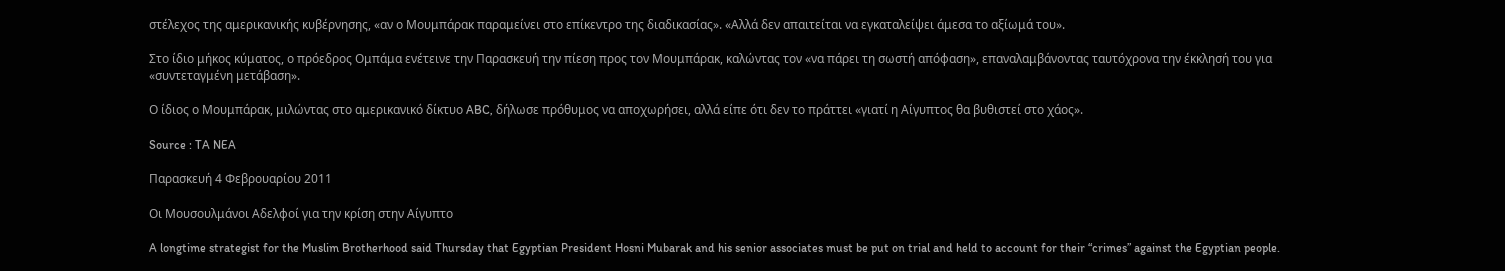στέλεχος της αμερικανικής κυβέρνησης, «αν ο Μουμπάρακ παραμείνει στο επίκεντρο της διαδικασίας». «Αλλά δεν απαιτείται να εγκαταλείψει άμεσα το αξίωμά του».

Στο ίδιο μήκος κύματος, ο πρόεδρος Ομπάμα ενέτεινε την Παρασκευή την πίεση προς τον Μουμπάρακ, καλώντας τον «να πάρει τη σωστή απόφαση», επαναλαμβάνοντας ταυτόχρονα την έκκλησή του για «συντεταγμένη μετάβαση».

Ο ίδιος ο Μουμπάρακ, μιλώντας στο αμερικανικό δίκτυο ABC, δήλωσε πρόθυμος να αποχωρήσει, αλλά είπε ότι δεν το πράττει «γιατί η Αίγυπτος θα βυθιστεί στο χάος».

Source : TA NEA

Παρασκευή 4 Φεβρουαρίου 2011

Οι Μουσουλμάνοι Αδελφοί για την κρίση στην Αίγυπτο

A longtime strategist for the Muslim Brotherhood said Thursday that Egyptian President Hosni Mubarak and his senior associates must be put on trial and held to account for their “crimes” against the Egyptian people.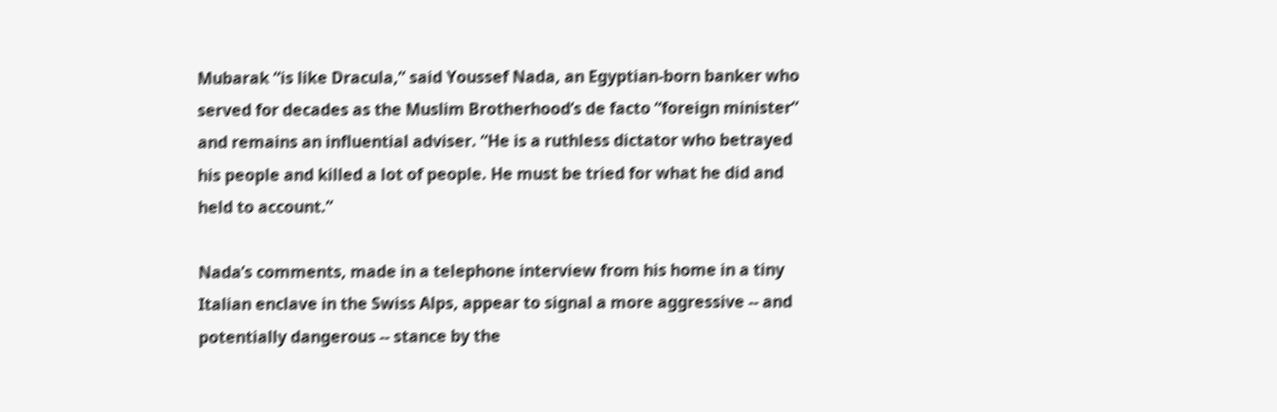Mubarak “is like Dracula,” said Youssef Nada, an Egyptian-born banker who served for decades as the Muslim Brotherhood’s de facto “foreign minister” and remains an influential adviser. “He is a ruthless dictator who betrayed his people and killed a lot of people. He must be tried for what he did and held to account.”

Nada’s comments, made in a telephone interview from his home in a tiny Italian enclave in the Swiss Alps, appear to signal a more aggressive -- and potentially dangerous -- stance by the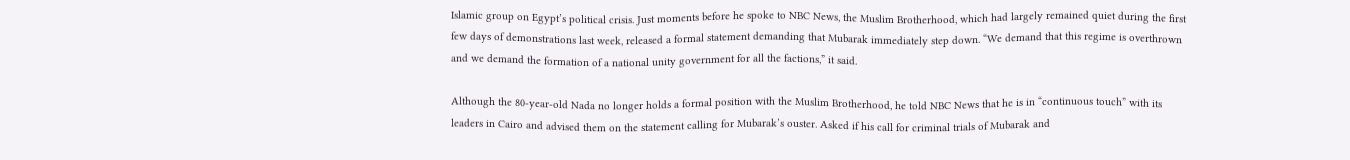Islamic group on Egypt’s political crisis. Just moments before he spoke to NBC News, the Muslim Brotherhood, which had largely remained quiet during the first few days of demonstrations last week, released a formal statement demanding that Mubarak immediately step down. “We demand that this regime is overthrown and we demand the formation of a national unity government for all the factions,” it said.

Although the 80-year-old Nada no longer holds a formal position with the Muslim Brotherhood, he told NBC News that he is in “continuous touch” with its leaders in Cairo and advised them on the statement calling for Mubarak’s ouster. Asked if his call for criminal trials of Mubarak and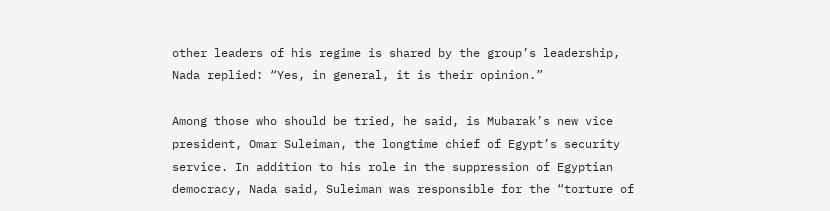other leaders of his regime is shared by the group’s leadership, Nada replied: “Yes, in general, it is their opinion.”

Among those who should be tried, he said, is Mubarak’s new vice president, Omar Suleiman, the longtime chief of Egypt’s security service. In addition to his role in the suppression of Egyptian democracy, Nada said, Suleiman was responsible for the “torture of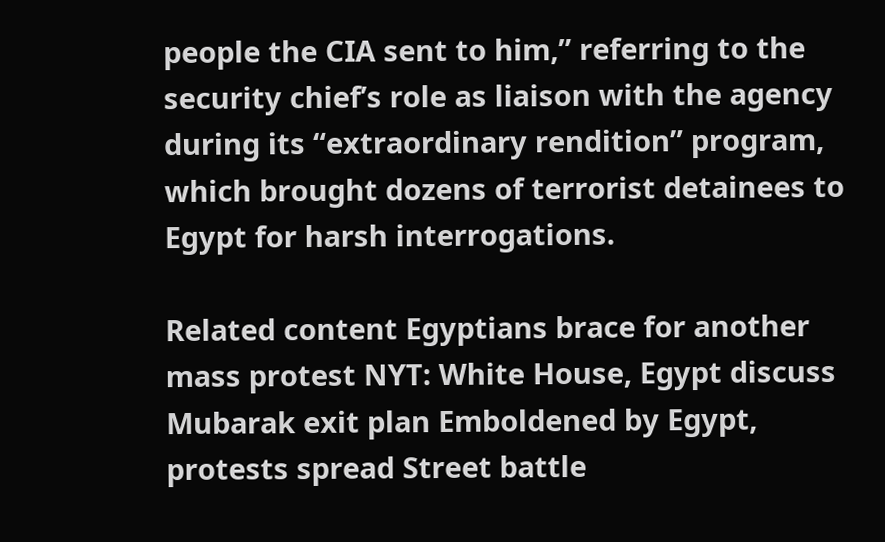people the CIA sent to him,” referring to the security chief’s role as liaison with the agency during its “extraordinary rendition” program, which brought dozens of terrorist detainees to Egypt for harsh interrogations.

Related content Egyptians brace for another mass protest NYT: White House, Egypt discuss Mubarak exit plan Emboldened by Egypt, protests spread Street battle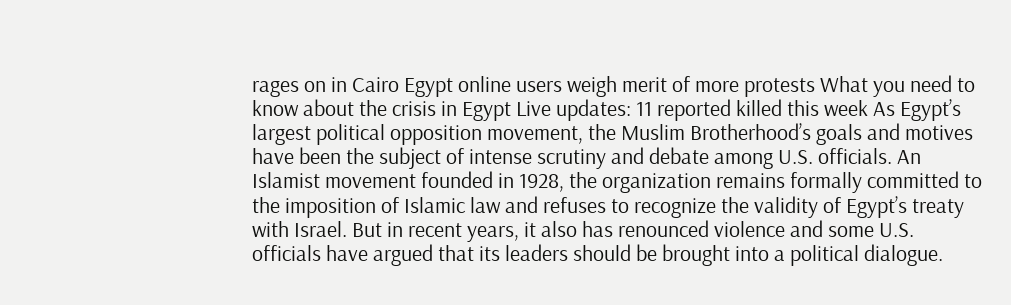rages on in Cairo Egypt online users weigh merit of more protests What you need to know about the crisis in Egypt Live updates: 11 reported killed this week As Egypt’s largest political opposition movement, the Muslim Brotherhood’s goals and motives have been the subject of intense scrutiny and debate among U.S. officials. An Islamist movement founded in 1928, the organization remains formally committed to the imposition of Islamic law and refuses to recognize the validity of Egypt’s treaty with Israel. But in recent years, it also has renounced violence and some U.S. officials have argued that its leaders should be brought into a political dialogue.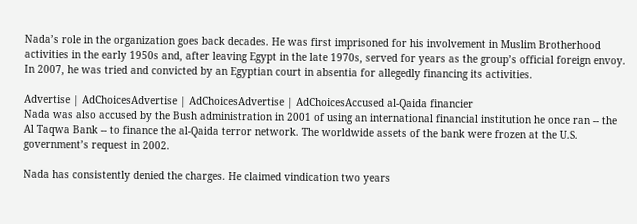Nada’s role in the organization goes back decades. He was first imprisoned for his involvement in Muslim Brotherhood activities in the early 1950s and, after leaving Egypt in the late 1970s, served for years as the group’s official foreign envoy. In 2007, he was tried and convicted by an Egyptian court in absentia for allegedly financing its activities.

Advertise | AdChoicesAdvertise | AdChoicesAdvertise | AdChoicesAccused al-Qaida financier
Nada was also accused by the Bush administration in 2001 of using an international financial institution he once ran -- the Al Taqwa Bank -- to finance the al-Qaida terror network. The worldwide assets of the bank were frozen at the U.S. government’s request in 2002.

Nada has consistently denied the charges. He claimed vindication two years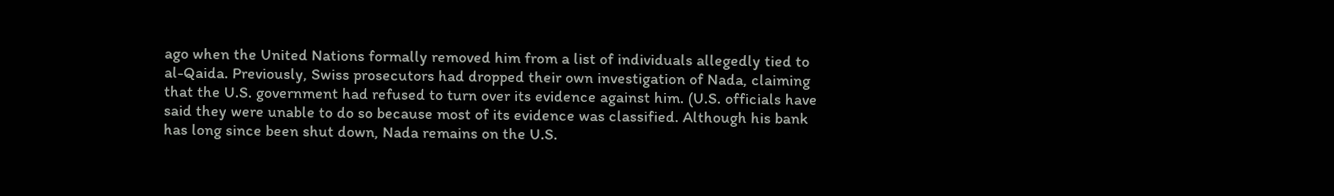ago when the United Nations formally removed him from a list of individuals allegedly tied to al-Qaida. Previously, Swiss prosecutors had dropped their own investigation of Nada, claiming that the U.S. government had refused to turn over its evidence against him. (U.S. officials have said they were unable to do so because most of its evidence was classified. Although his bank has long since been shut down, Nada remains on the U.S.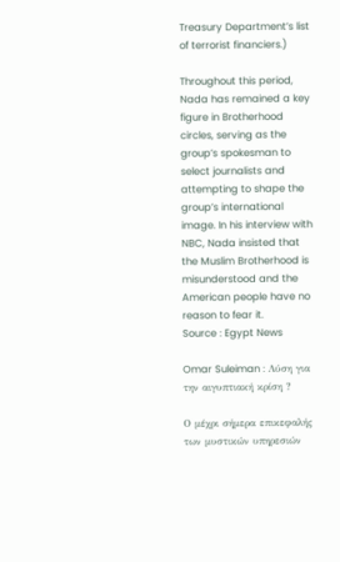Treasury Department’s list of terrorist financiers.)

Throughout this period, Nada has remained a key figure in Brotherhood circles, serving as the group’s spokesman to select journalists and attempting to shape the group’s international image. In his interview with NBC, Nada insisted that the Muslim Brotherhood is misunderstood and the American people have no reason to fear it.
Source : Egypt News

Omar Suleiman : Λύση για την αιγυπτιακή κρίση ?

Ο μέχρι σήμερα επικεφαλής των μυστικών υπηρεσιών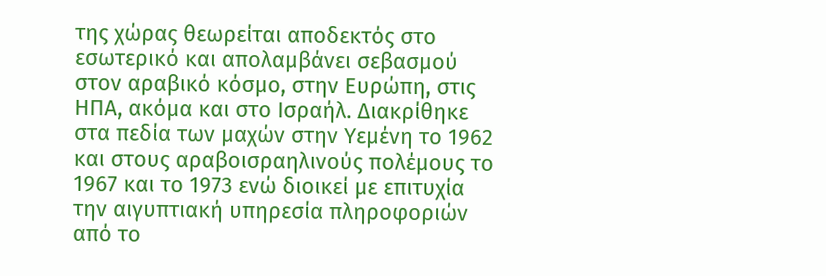της χώρας θεωρείται αποδεκτός στο εσωτερικό και απολαμβάνει σεβασμού στον αραβικό κόσμο, στην Ευρώπη, στις ΗΠΑ, ακόμα και στο Ισραήλ. Διακρίθηκε στα πεδία των μαχών στην Υεμένη το 1962 και στους αραβοισραηλινούς πολέμους το 1967 και το 1973 ενώ διοικεί με επιτυχία την αιγυπτιακή υπηρεσία πληροφοριών από το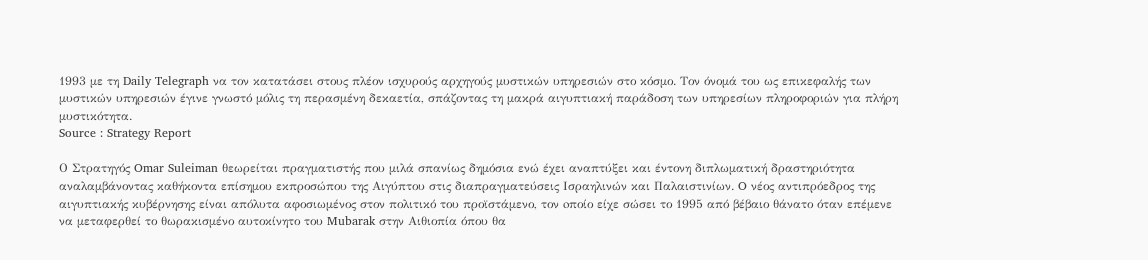1993 με τη Daily Telegraph να τον κατατάσει στους πλέον ισχυρούς αρχηγούς μυστικών υπηρεσιών στο κόσμο. Τον όνομά του ως επικεφαλής των μυστικών υπηρεσιών έγινε γνωστό μόλις τη περασμένη δεκαετία, σπάζοντας τη μακρά αιγυπτιακή παράδοση των υπηρεσίων πληροφοριών για πλήρη μυστικότητα.
Source : Strategy Report

Ο Στρατηγός Omar Suleiman θεωρείται πραγματιστής που μιλά σπανίως δημόσια ενώ έχει αναπτύξει και έντονη διπλωματική δραστηριότητα αναλαμβάνοντας καθήκοντα επίσημου εκπροσώπου της Αιγύπτου στις διαπραγματεύσεις Ισραηλινών και Παλαιστινίων. O νέος αντιπρόεδρος της αιγυπτιακής κυβέρνησης είναι απόλυτα αφοσιωμένος στον πολιτικό του προϊστάμενο, τον oποίο είχε σώσει το 1995 από βέβαιο θάνατο όταν επέμενε να μεταφερθεί το θωρακισμένο αυτοκίνητο του Mubarak στην Αιθιοπία όπου θα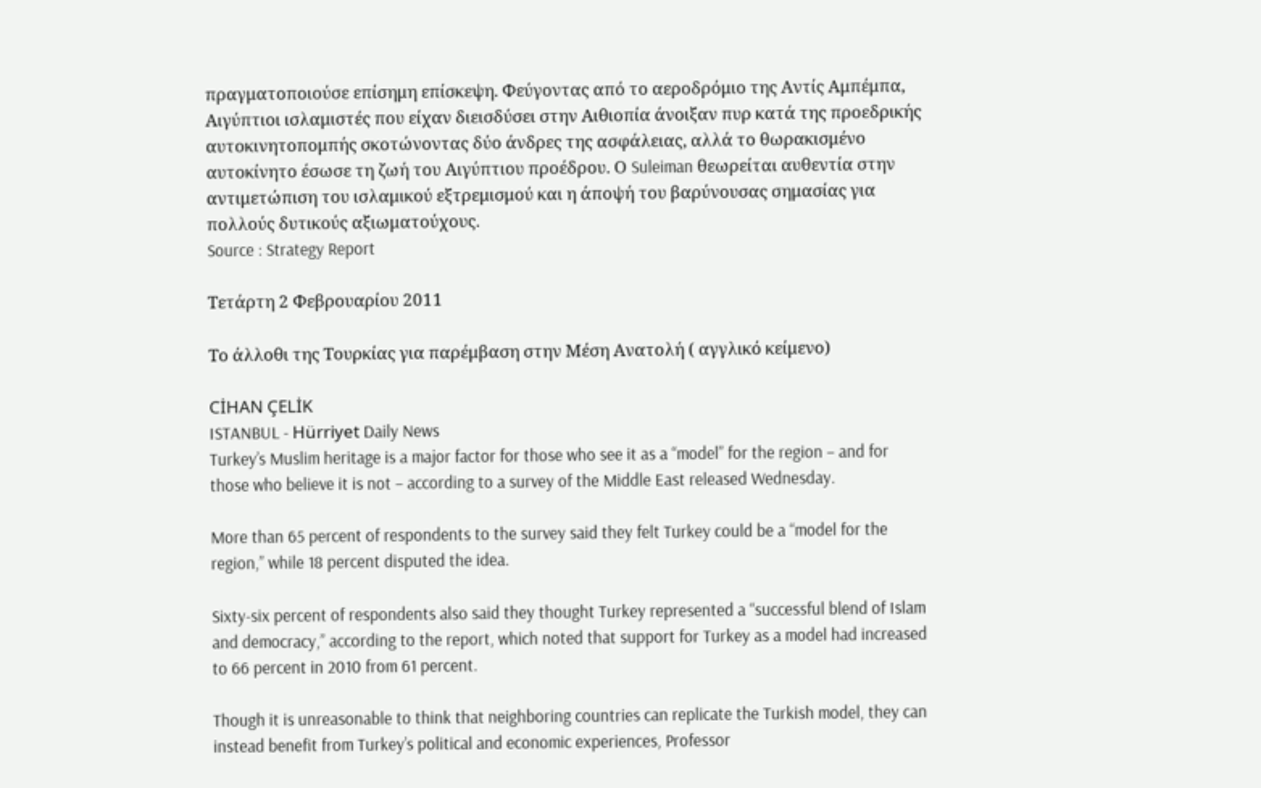πραγματοποιούσε επίσημη επίσκεψη. Φεύγοντας από το αεροδρόμιο της Αντίς Αμπέμπα, Αιγύπτιοι ισλαμιστές που είχαν διεισδύσει στην Αιθιοπία άνοιξαν πυρ κατά της προεδρικής αυτοκινητοπομπής σκοτώνοντας δύο άνδρες της ασφάλειας, αλλά το θωρακισμένο αυτοκίνητο έσωσε τη ζωή του Αιγύπτιου προέδρου. Ο Suleiman θεωρείται αυθεντία στην αντιμετώπιση του ισλαμικού εξτρεμισμού και η άποψή του βαρύνουσας σημασίας για πολλούς δυτικούς αξιωματούχους.
Source : Strategy Report

Τετάρτη 2 Φεβρουαρίου 2011

Το άλλοθι της Τουρκίας για παρέμβαση στην Μέση Ανατολή ( αγγλικό κείμενο)

CİHAN ÇELİK
ISTANBUL - Hürriyet Daily News
Turkey’s Muslim heritage is a major factor for those who see it as a “model” for the region – and for those who believe it is not – according to a survey of the Middle East released Wednesday.

More than 65 percent of respondents to the survey said they felt Turkey could be a “model for the region,” while 18 percent disputed the idea.

Sixty-six percent of respondents also said they thought Turkey represented a “successful blend of Islam and democracy,” according to the report, which noted that support for Turkey as a model had increased to 66 percent in 2010 from 61 percent.

Though it is unreasonable to think that neighboring countries can replicate the Turkish model, they can instead benefit from Turkey’s political and economic experiences, Professor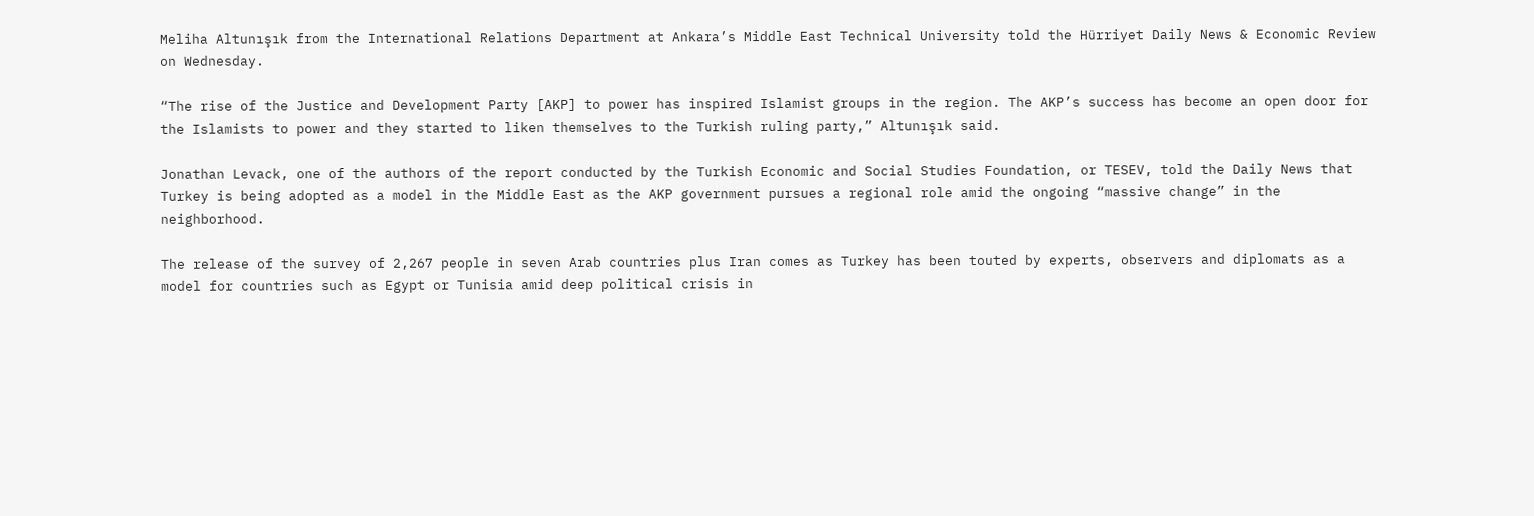Meliha Altunışık from the International Relations Department at Ankara’s Middle East Technical University told the Hürriyet Daily News & Economic Review on Wednesday.

“The rise of the Justice and Development Party [AKP] to power has inspired Islamist groups in the region. The AKP’s success has become an open door for the Islamists to power and they started to liken themselves to the Turkish ruling party,” Altunışık said.

Jonathan Levack, one of the authors of the report conducted by the Turkish Economic and Social Studies Foundation, or TESEV, told the Daily News that Turkey is being adopted as a model in the Middle East as the AKP government pursues a regional role amid the ongoing “massive change” in the neighborhood.

The release of the survey of 2,267 people in seven Arab countries plus Iran comes as Turkey has been touted by experts, observers and diplomats as a model for countries such as Egypt or Tunisia amid deep political crisis in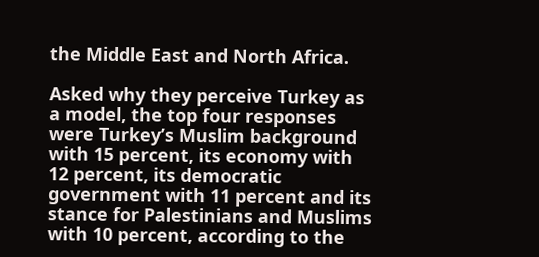the Middle East and North Africa.

Asked why they perceive Turkey as a model, the top four responses were Turkey’s Muslim background with 15 percent, its economy with 12 percent, its democratic government with 11 percent and its stance for Palestinians and Muslims with 10 percent, according to the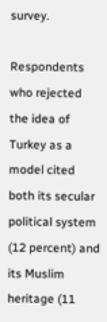survey.

Respondents who rejected the idea of Turkey as a model cited both its secular political system (12 percent) and its Muslim heritage (11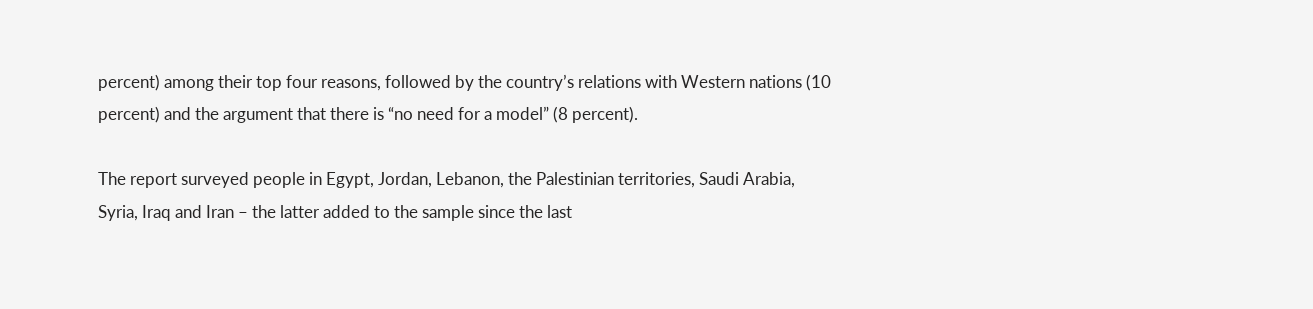percent) among their top four reasons, followed by the country’s relations with Western nations (10 percent) and the argument that there is “no need for a model” (8 percent).

The report surveyed people in Egypt, Jordan, Lebanon, the Palestinian territories, Saudi Arabia, Syria, Iraq and Iran – the latter added to the sample since the last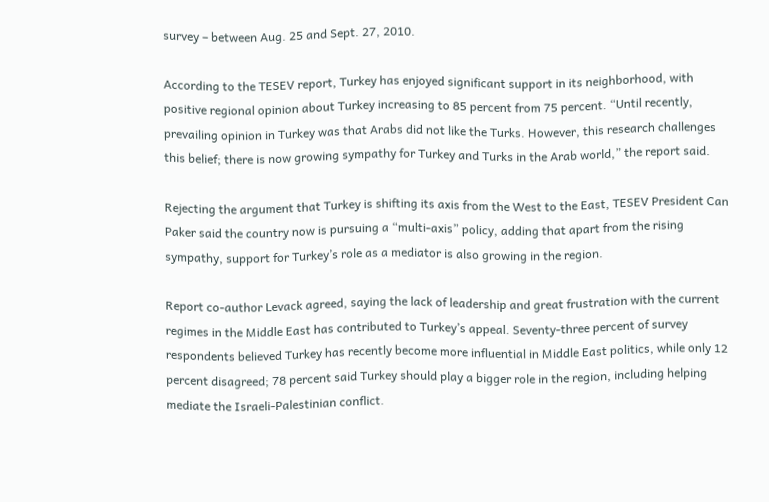survey – between Aug. 25 and Sept. 27, 2010.

According to the TESEV report, Turkey has enjoyed significant support in its neighborhood, with positive regional opinion about Turkey increasing to 85 percent from 75 percent. “Until recently, prevailing opinion in Turkey was that Arabs did not like the Turks. However, this research challenges this belief; there is now growing sympathy for Turkey and Turks in the Arab world,” the report said.

Rejecting the argument that Turkey is shifting its axis from the West to the East, TESEV President Can Paker said the country now is pursuing a “multi-axis” policy, adding that apart from the rising sympathy, support for Turkey’s role as a mediator is also growing in the region.

Report co-author Levack agreed, saying the lack of leadership and great frustration with the current regimes in the Middle East has contributed to Turkey’s appeal. Seventy-three percent of survey respondents believed Turkey has recently become more influential in Middle East politics, while only 12 percent disagreed; 78 percent said Turkey should play a bigger role in the region, including helping mediate the Israeli-Palestinian conflict.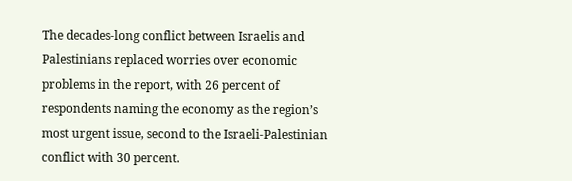The decades-long conflict between Israelis and Palestinians replaced worries over economic problems in the report, with 26 percent of respondents naming the economy as the region’s most urgent issue, second to the Israeli-Palestinian conflict with 30 percent.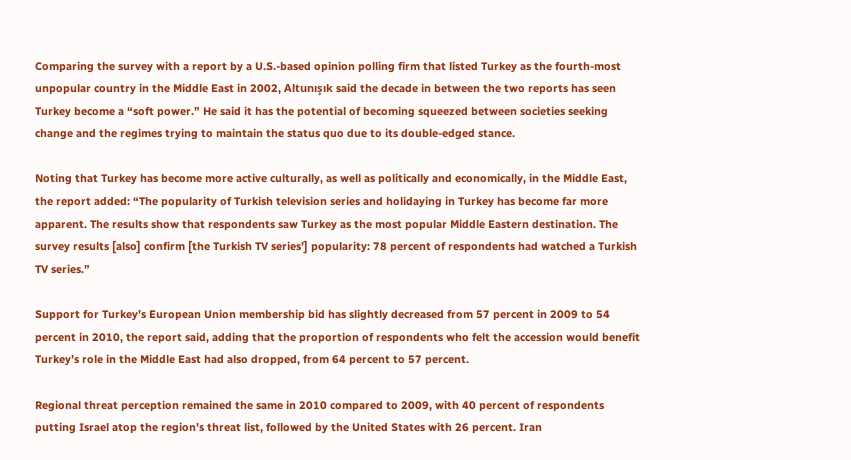Comparing the survey with a report by a U.S.-based opinion polling firm that listed Turkey as the fourth-most unpopular country in the Middle East in 2002, Altunışık said the decade in between the two reports has seen Turkey become a “soft power.” He said it has the potential of becoming squeezed between societies seeking change and the regimes trying to maintain the status quo due to its double-edged stance.

Noting that Turkey has become more active culturally, as well as politically and economically, in the Middle East, the report added: “The popularity of Turkish television series and holidaying in Turkey has become far more apparent. The results show that respondents saw Turkey as the most popular Middle Eastern destination. The survey results [also] confirm [the Turkish TV series’] popularity: 78 percent of respondents had watched a Turkish TV series.”

Support for Turkey’s European Union membership bid has slightly decreased from 57 percent in 2009 to 54 percent in 2010, the report said, adding that the proportion of respondents who felt the accession would benefit Turkey’s role in the Middle East had also dropped, from 64 percent to 57 percent.

Regional threat perception remained the same in 2010 compared to 2009, with 40 percent of respondents putting Israel atop the region’s threat list, followed by the United States with 26 percent. Iran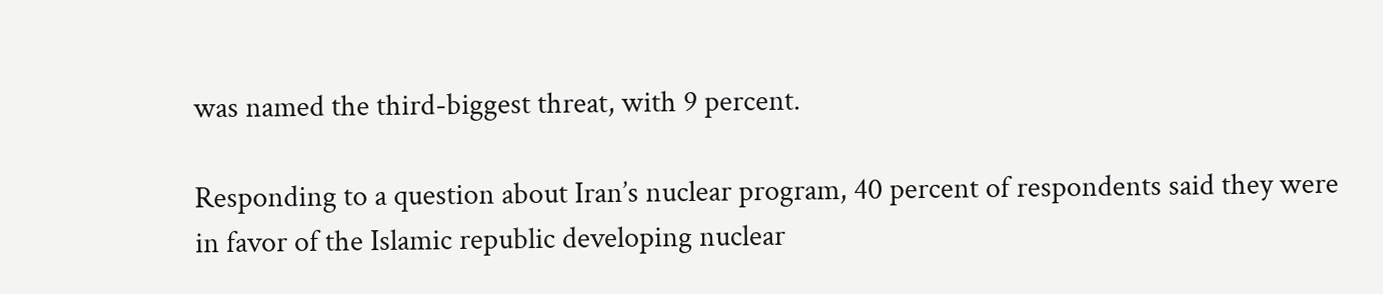was named the third-biggest threat, with 9 percent.

Responding to a question about Iran’s nuclear program, 40 percent of respondents said they were in favor of the Islamic republic developing nuclear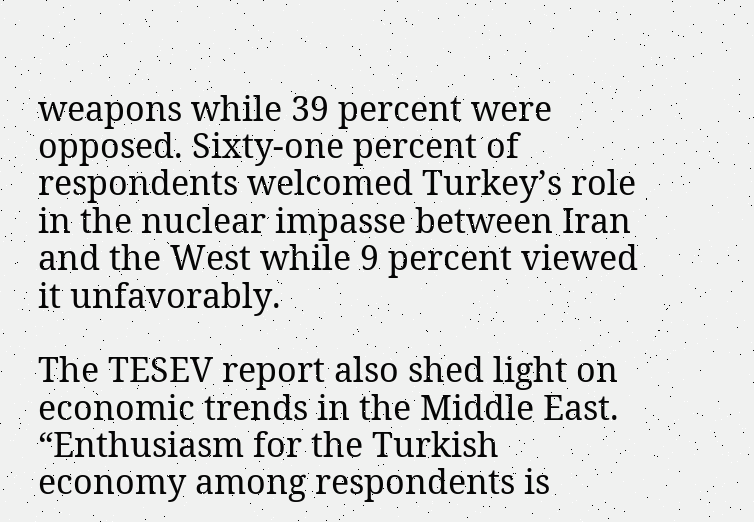weapons while 39 percent were opposed. Sixty-one percent of respondents welcomed Turkey’s role in the nuclear impasse between Iran and the West while 9 percent viewed it unfavorably.

The TESEV report also shed light on economic trends in the Middle East. “Enthusiasm for the Turkish economy among respondents is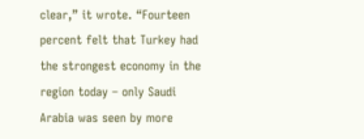clear,” it wrote. “Fourteen percent felt that Turkey had the strongest economy in the region today – only Saudi Arabia was seen by more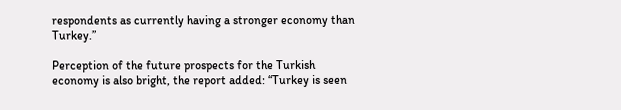respondents as currently having a stronger economy than Turkey.”

Perception of the future prospects for the Turkish economy is also bright, the report added: “Turkey is seen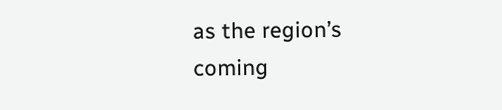as the region’s coming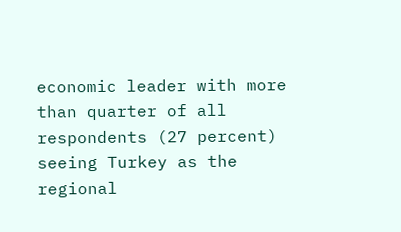economic leader with more than quarter of all respondents (27 percent) seeing Turkey as the regional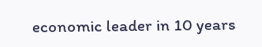economic leader in 10 years